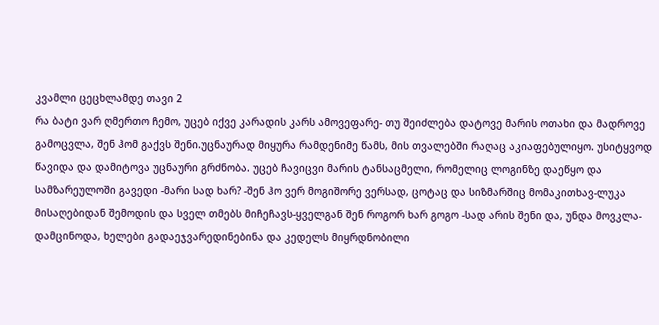კვამლი ცეცხლამდე თავი 2
რა ბატი ვარ ღმერთო ჩემო, უცებ იქვე კარადის კარს ამოვეფარე- თუ შეიძლება დატოვე მარის ოთახი და მადროვე გამოცვლა, შენ ჰომ გაქვს შენი.უცნაურად მიყურა რამდენიმე წამს, მის თვალებში რაღაც აკიაფებულიყო. უსიტყვოდ წავიდა და დამიტოვა უცნაური გრძნობა. უცებ ჩავიცვი მარის ტანსაცმელი, რომელიც ლოგინზე დაეწყო და სამზარეულოში გავედი -მარი სად ხარ? -შენ ჰო ვერ მოგიშორე ვერსად, ცოტაც და სიზმარშიც მომაკითხავ-ლუკა მისაღებიდან შემოდის და სველ თმებს მიჩეჩავს-ყველგან შენ როგორ ხარ გოგო -სად არის შენი და, უნდა მოვკლა- დამცინოდა, ხელები გადაეჯვარედინებინა და კედელს მიყრდნობილი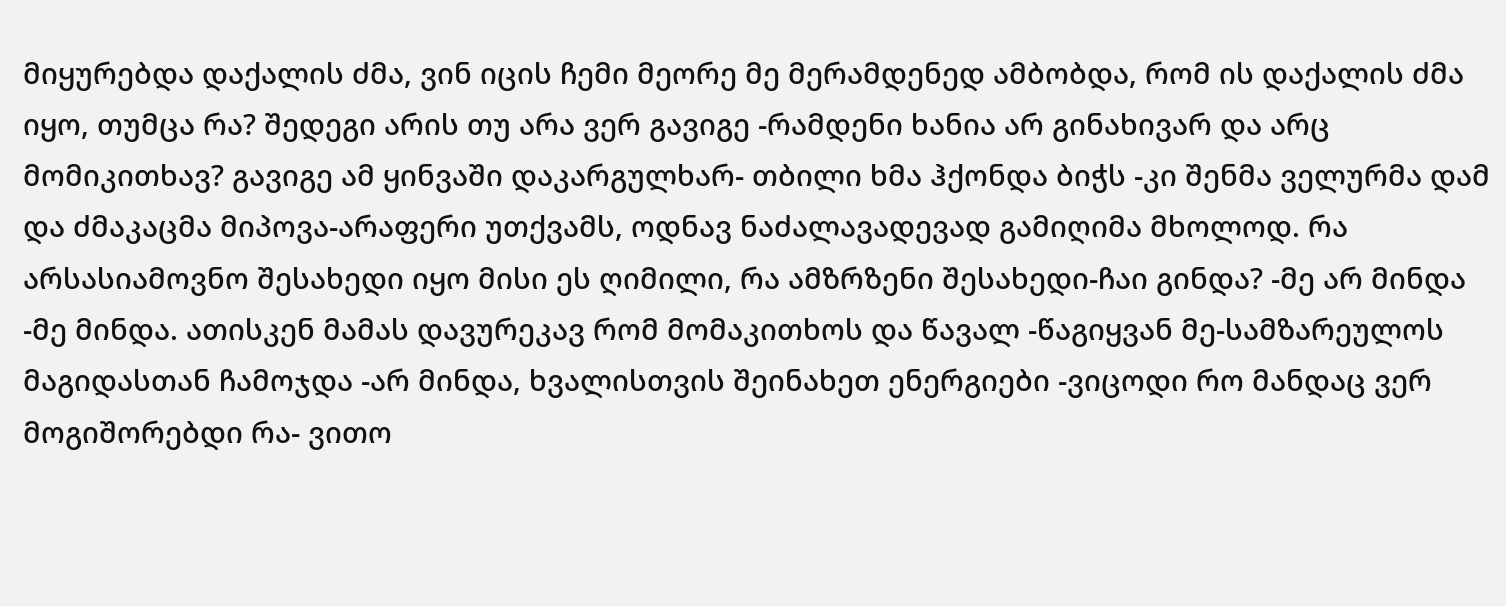მიყურებდა დაქალის ძმა, ვინ იცის ჩემი მეორე მე მერამდენედ ამბობდა, რომ ის დაქალის ძმა იყო, თუმცა რა? შედეგი არის თუ არა ვერ გავიგე -რამდენი ხანია არ გინახივარ და არც მომიკითხავ? გავიგე ამ ყინვაში დაკარგულხარ- თბილი ხმა ჰქონდა ბიჭს -კი შენმა ველურმა დამ და ძმაკაცმა მიპოვა-არაფერი უთქვამს, ოდნავ ნაძალავადევად გამიღიმა მხოლოდ. რა არსასიამოვნო შესახედი იყო მისი ეს ღიმილი, რა ამზრზენი შესახედი-ჩაი გინდა? -მე არ მინდა -მე მინდა. ათისკენ მამას დავურეკავ რომ მომაკითხოს და წავალ -წაგიყვან მე-სამზარეულოს მაგიდასთან ჩამოჯდა -არ მინდა, ხვალისთვის შეინახეთ ენერგიები -ვიცოდი რო მანდაც ვერ მოგიშორებდი რა- ვითო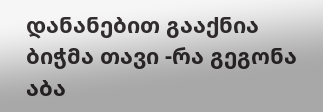დანანებით გააქნია ბიჭმა თავი -რა გეგონა აბა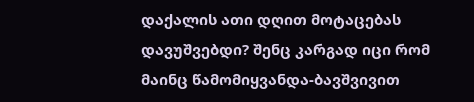დაქალის ათი დღით მოტაცებას დავუშვებდი? შენც კარგად იცი რომ მაინც წამომიყვანდა-ბავშვივით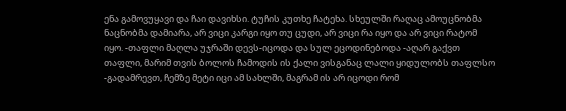ენა გამოვუყავი და ჩაი დავიხსი. ტუჩის კუთხე ჩატეხა. სხეულში რაღაც ამოუცნობმა ნაცნობმა დამიარა, არ ვიცი კარგი იყო თუ ცუდი, არ ვიცი რა იყო და არ ვიცი რატომ იყო. -თაფლი მაღლა უჯრაში დევს-იცოდა და სულ ეცოდინებოდა -აღარ გაქვთ თაფლი, მარიმ თვის ბოლოს ჩამოდის ის ქალი ვისგანაც ლალი ყიდულობს თაფლსო -გადამრევთ, ჩემზე მეტი იცი ამ სახლში, მაგრამ ის არ იცოდი რომ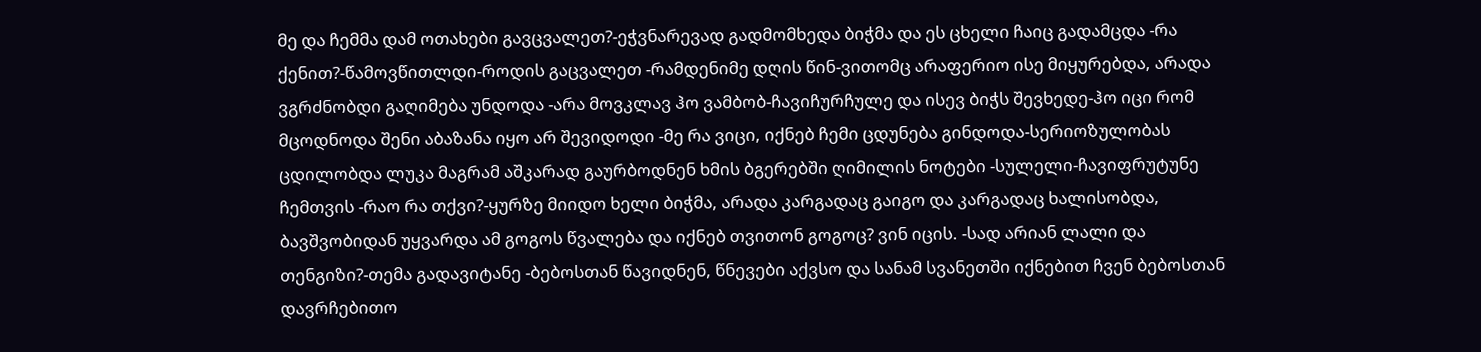მე და ჩემმა დამ ოთახები გავცვალეთ?-ეჭვნარევად გადმომხედა ბიჭმა და ეს ცხელი ჩაიც გადამცდა -რა ქენით?-წამოვწითლდი-როდის გაცვალეთ -რამდენიმე დღის წინ-ვითომც არაფერიო ისე მიყურებდა, არადა ვგრძნობდი გაღიმება უნდოდა -არა მოვკლავ ჰო ვამბობ-ჩავიჩურჩულე და ისევ ბიჭს შევხედე-ჰო იცი რომ მცოდნოდა შენი აბაზანა იყო არ შევიდოდი -მე რა ვიცი, იქნებ ჩემი ცდუნება გინდოდა-სერიოზულობას ცდილობდა ლუკა მაგრამ აშკარად გაურბოდნენ ხმის ბგერებში ღიმილის ნოტები -სულელი-ჩავიფრუტუნე ჩემთვის -რაო რა თქვი?-ყურზე მიიდო ხელი ბიჭმა, არადა კარგადაც გაიგო და კარგადაც ხალისობდა, ბავშვობიდან უყვარდა ამ გოგოს წვალება და იქნებ თვითონ გოგოც? ვინ იცის. -სად არიან ლალი და თენგიზი?-თემა გადავიტანე -ბებოსთან წავიდნენ, წნევები აქვსო და სანამ სვანეთში იქნებით ჩვენ ბებოსთან დავრჩებითო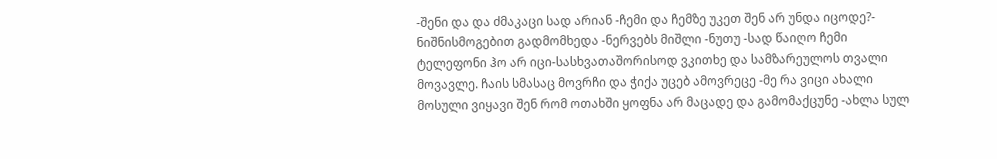-შენი და და ძმაკაცი სად არიან -ჩემი და ჩემზე უკეთ შენ არ უნდა იცოდე?- ნიშნისმოგებით გადმომხედა -ნერვებს მიშლი -ნუთუ -სად წაიღო ჩემი ტელეფონი ჰო არ იცი-სასხვათაშორისოდ ვკითხე და სამზარეულოს თვალი მოვავლე. ჩაის სმასაც მოვრჩი და ჭიქა უცებ ამოვრეცე -მე რა ვიცი ახალი მოსული ვიყავი შენ რომ ოთახში ყოფნა არ მაცადე და გამომაქცუნე -ახლა სულ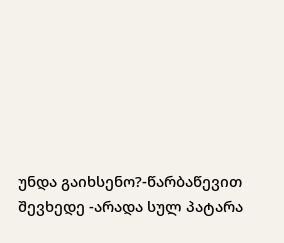უნდა გაიხსენო?-წარბაწევით შევხედე -არადა სულ პატარა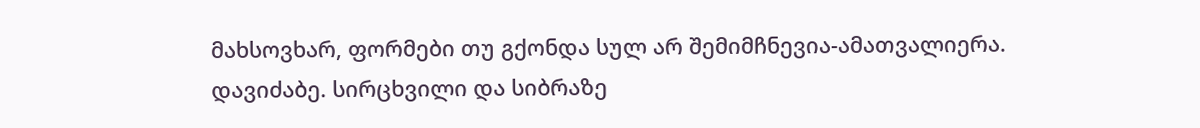მახსოვხარ, ფორმები თუ გქონდა სულ არ შემიმჩნევია-ამათვალიერა. დავიძაბე. სირცხვილი და სიბრაზე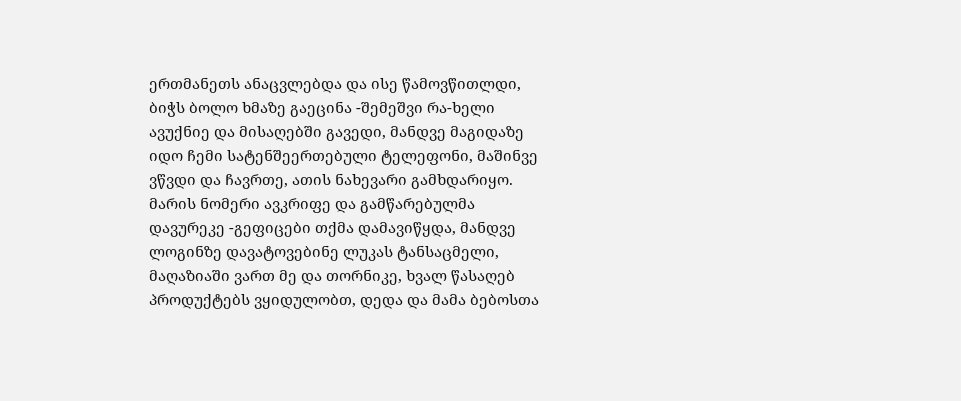ერთმანეთს ანაცვლებდა და ისე წამოვწითლდი, ბიჭს ბოლო ხმაზე გაეცინა -შემეშვი რა-ხელი ავუქნიე და მისაღებში გავედი, მანდვე მაგიდაზე იდო ჩემი სატენშეერთებული ტელეფონი, მაშინვე ვწვდი და ჩავრთე, ათის ნახევარი გამხდარიყო. მარის ნომერი ავკრიფე და გამწარებულმა დავურეკე -გეფიცები თქმა დამავიწყდა, მანდვე ლოგინზე დავატოვებინე ლუკას ტანსაცმელი, მაღაზიაში ვართ მე და თორნიკე, ხვალ წასაღებ პროდუქტებს ვყიდულობთ, დედა და მამა ბებოსთა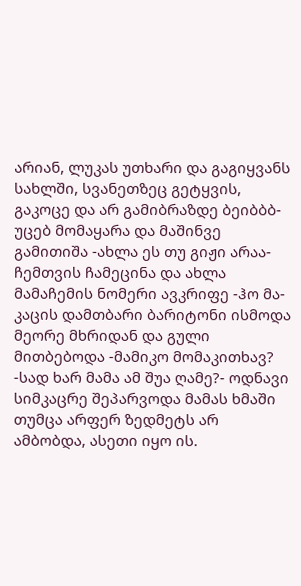არიან, ლუკას უთხარი და გაგიყვანს სახლში, სვანეთზეც გეტყვის, გაკოცე და არ გამიბრაზდე ბეიბბბ- უცებ მომაყარა და მაშინვე გამითიშა -ახლა ეს თუ გიჟი არაა-ჩემთვის ჩამეცინა და ახლა მამაჩემის ნომერი ავკრიფე -ჰო მა-კაცის დამთბარი ბარიტონი ისმოდა მეორე მხრიდან და გული მითბებოდა -მამიკო მომაკითხავ? -სად ხარ მამა ამ შუა ღამე?- ოდნავი სიმკაცრე შეპარვოდა მამას ხმაში თუმცა არფერ ზედმეტს არ ამბობდა, ასეთი იყო ის.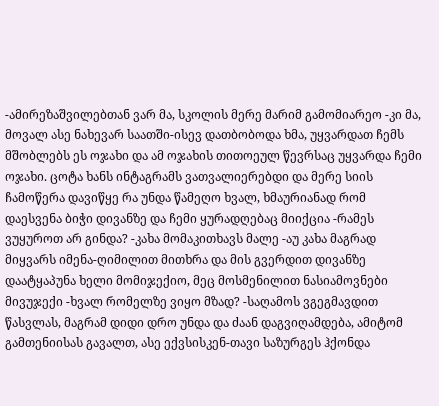-ამირეზაშვილებთან ვარ მა, სკოლის მერე მარიმ გამომიარეო -კი მა, მოვალ ასე ნახევარ საათში-ისევ დათბობოდა ხმა, უყვარდათ ჩემს მშობლებს ეს ოჯახი და ამ ოჯახის თითოეულ წევრსაც უყვარდა ჩემი ოჯახი. ცოტა ხანს ინტაგრამს ვათვალიერებდი და მერე სიის ჩამოწერა დავიწყე რა უნდა წამეღო ხვალ, ხმაურიანად რომ დაესვენა ბიჭი დივანზე და ჩემი ყურადღებაც მიიქცია -რამეს ვუყუროთ არ გინდა? -კახა მომაკითხავს მალე -აუ კახა მაგრად მიყვარს იმენა-ღიმილით მითხრა და მის გვერდით დივანზე დაატყაპუნა ხელი მომიჯექიო, მეც მოსმენილით ნასიამოვნები მივუჯექი -ხვალ რომელზე ვიყო მზად? -საღამოს ვგეგმავდით წასვლას, მაგრამ დიდი დრო უნდა და ძაან დაგვიღამდება, ამიტომ გამთენიისას გავალთ, ასე ექვსისკენ-თავი საზურგეს ჰქონდა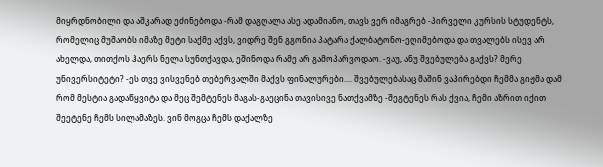მიყრდნობილი და აშკარად ეძინებოდა -რამ დაგღალა ასე ადამიანო, თავს ვერ იმაგრებ -პირველი კურსის სტუდენტს, რომელიც მუშაობს იმაზე მეტი საქმე აქვს, ვიდრე შენ გგონია პატარა ქალბატონო-ეღიმებოდა და თვალებს ისევ არ ახელდა, თითქოს ჰაერს ნელა სუნთქავდა, ეშინოდა რამე არ გამოპარვოდაო. -ვაუ, ანუ შვებულება გაქვს? მერე უნივერსიტეტი? -ეს თვე ვისვენებ თებერვალში მაქვს ფინალურები.... შვებულებასაც მაშინ ვაპირებდი ჩემმა გიჟმა დამ რომ მესტია გადაწყვიტა და მეც შემტენეს მაგას-გაეცინა თავისივე ნათქვამზე -შეგტენეს რას ქვია, ჩემი აზრით იქით შეეტენე ჩემს სილამაზეს. ვინ მოგცა ჩემს დაქალზე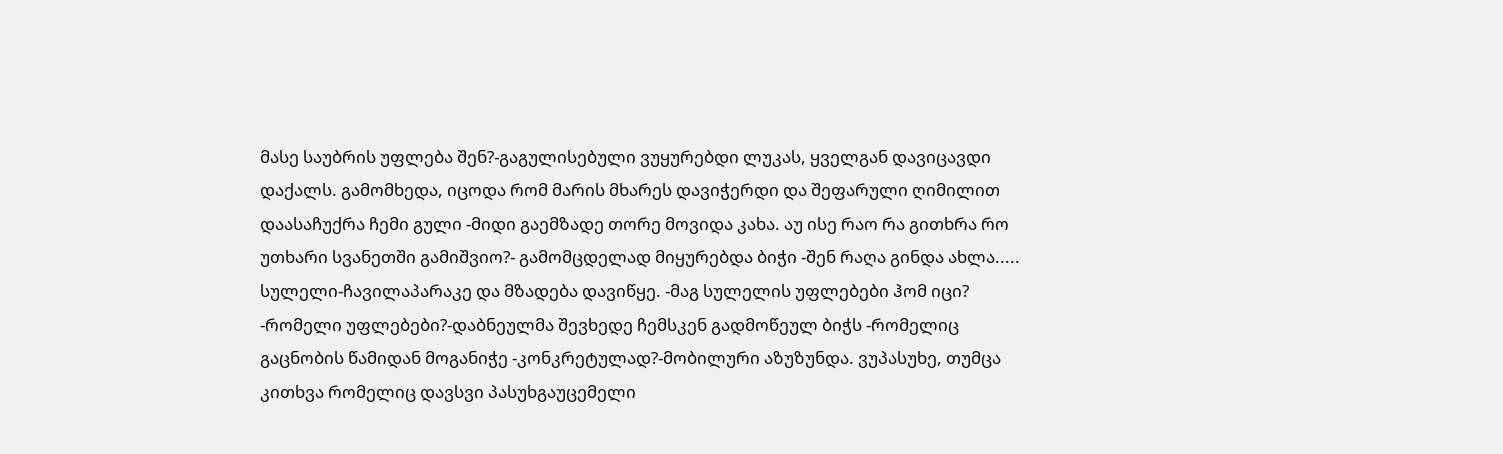მასე საუბრის უფლება შენ?-გაგულისებული ვუყურებდი ლუკას, ყველგან დავიცავდი დაქალს. გამომხედა, იცოდა რომ მარის მხარეს დავიჭერდი და შეფარული ღიმილით დაასაჩუქრა ჩემი გული -მიდი გაემზადე თორე მოვიდა კახა. აუ ისე რაო რა გითხრა რო უთხარი სვანეთში გამიშვიო?- გამომცდელად მიყურებდა ბიჭი -შენ რაღა გინდა ახლა..... სულელი-ჩავილაპარაკე და მზადება დავიწყე. -მაგ სულელის უფლებები ჰომ იცი? -რომელი უფლებები?-დაბნეულმა შევხედე ჩემსკენ გადმოწეულ ბიჭს -რომელიც გაცნობის წამიდან მოგანიჭე -კონკრეტულად?-მობილური აზუზუნდა. ვუპასუხე, თუმცა კითხვა რომელიც დავსვი პასუხგაუცემელი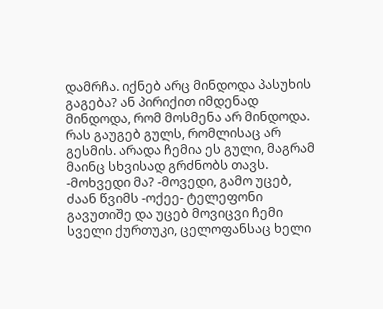დამრჩა. იქნებ არც მინდოდა პასუხის გაგება? ან პირიქით იმდენად მინდოდა, რომ მოსმენა არ მინდოდა. რას გაუგებ გულს, რომლისაც არ გესმის. არადა ჩემია ეს გული, მაგრამ მაინც სხვისად გრძნობს თავს. -მოხვედი მა? -მოვედი, გამო უცებ, ძაან წვიმს -ოქეე- ტელეფონი გავუთიშე და უცებ მოვიცვი ჩემი სველი ქურთუკი, ცელოფანსაც ხელი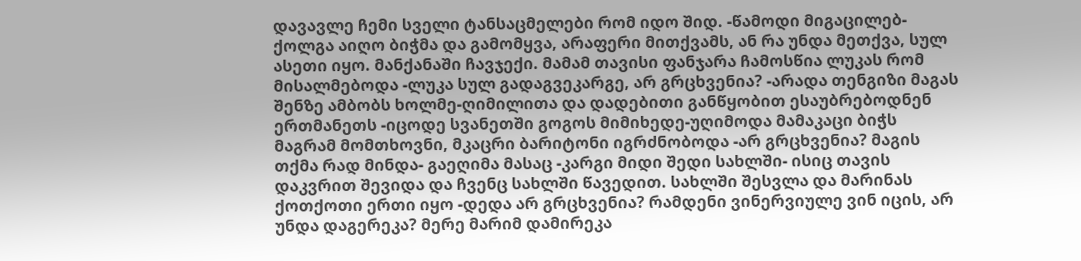დავავლე ჩემი სველი ტანსაცმელები რომ იდო შიდ. -წამოდი მიგაცილებ- ქოლგა აიღო ბიჭმა და გამომყვა, არაფერი მითქვამს, ან რა უნდა მეთქვა, სულ ასეთი იყო. მანქანაში ჩავჯექი. მამამ თავისი ფანჯარა ჩამოსწია ლუკას რომ მისალმებოდა -ლუკა სულ გადაგვეკარგე, არ გრცხვენია? -არადა თენგიზი მაგას შენზე ამბობს ხოლმე-ღიმილითა და დადებითი განწყობით ესაუბრებოდნენ ერთმანეთს -იცოდე სვანეთში გოგოს მიმიხედე-უღიმოდა მამაკაცი ბიჭს მაგრამ მომთხოვნი, მკაცრი ბარიტონი იგრძნობოდა -არ გრცხვენია? მაგის თქმა რად მინდა- გაეღიმა მასაც -კარგი მიდი შედი სახლში- ისიც თავის დაკვრით შევიდა და ჩვენც სახლში წავედით. სახლში შესვლა და მარინას ქოთქოთი ერთი იყო -დედა არ გრცხვენია? რამდენი ვინერვიულე ვინ იცის, არ უნდა დაგერეკა? მერე მარიმ დამირეკა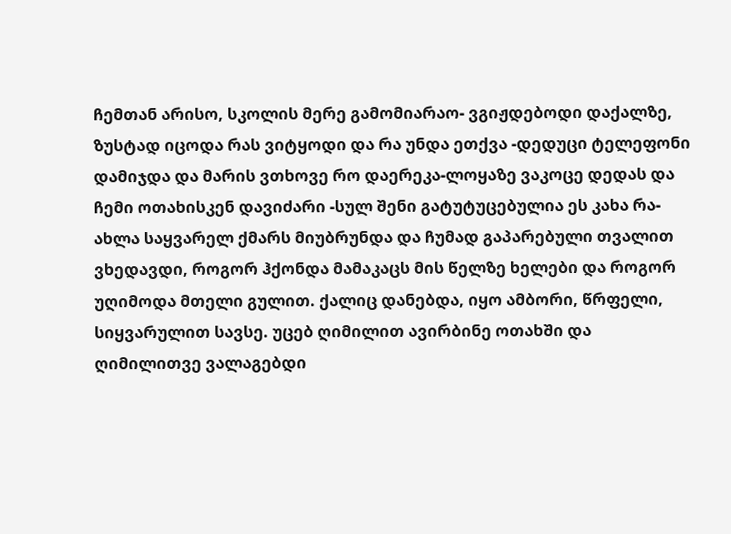ჩემთან არისო, სკოლის მერე გამომიარაო- ვგიჟდებოდი დაქალზე, ზუსტად იცოდა რას ვიტყოდი და რა უნდა ეთქვა -დედუცი ტელეფონი დამიჯდა და მარის ვთხოვე რო დაერეკა-ლოყაზე ვაკოცე დედას და ჩემი ოთახისკენ დავიძარი -სულ შენი გატუტუცებულია ეს კახა რა- ახლა საყვარელ ქმარს მიუბრუნდა და ჩუმად გაპარებული თვალით ვხედავდი, როგორ ჰქონდა მამაკაცს მის წელზე ხელები და როგორ უღიმოდა მთელი გულით. ქალიც დანებდა, იყო ამბორი, წრფელი, სიყვარულით სავსე. უცებ ღიმილით ავირბინე ოთახში და ღიმილითვე ვალაგებდი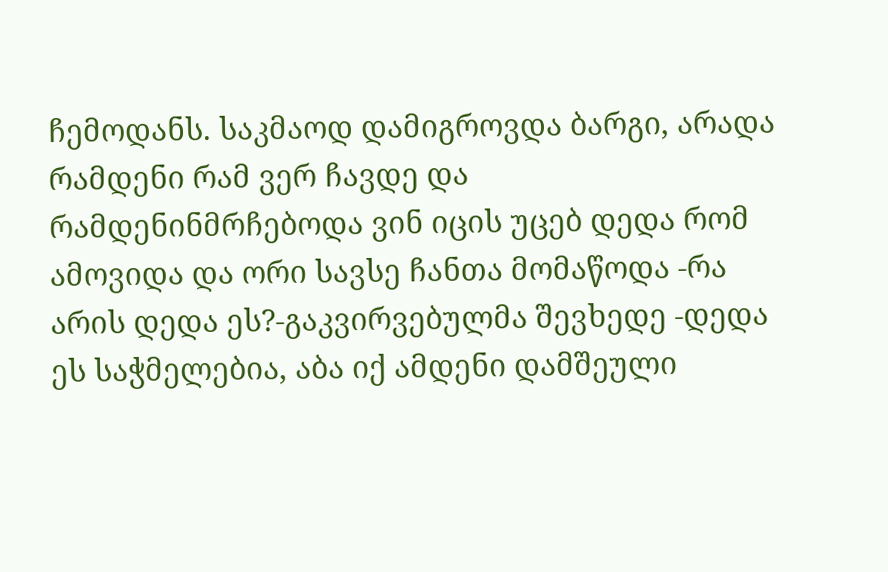ჩემოდანს. საკმაოდ დამიგროვდა ბარგი, არადა რამდენი რამ ვერ ჩავდე და რამდენინმრჩებოდა ვინ იცის უცებ დედა რომ ამოვიდა და ორი სავსე ჩანთა მომაწოდა -რა არის დედა ეს?-გაკვირვებულმა შევხედე -დედა ეს საჭმელებია, აბა იქ ამდენი დამშეული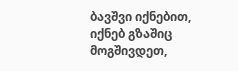ბავშვი იქნებით, იქნებ გზაშიც მოგშივდეთ,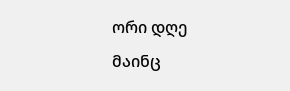ორი დღე მაინც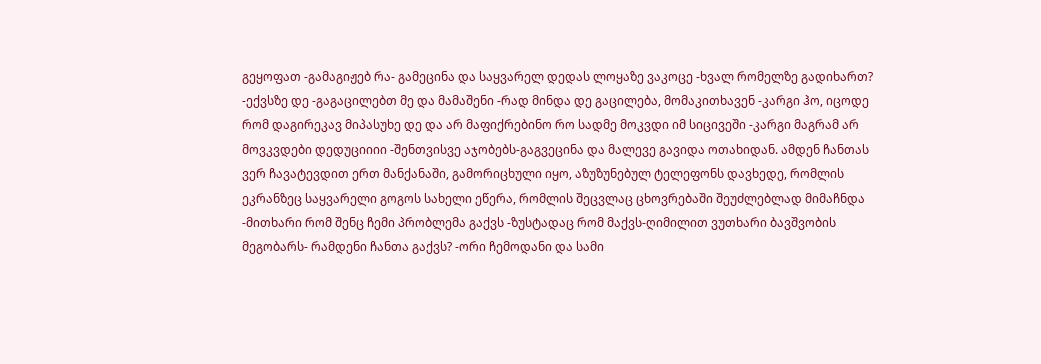გეყოფათ -გამაგიჟებ რა- გამეცინა და საყვარელ დედას ლოყაზე ვაკოცე -ხვალ რომელზე გადიხართ? -ექვსზე დე -გაგაცილებთ მე და მამაშენი -რად მინდა დე გაცილება, მომაკითხავენ -კარგი ჰო, იცოდე რომ დაგირეკავ მიპასუხე დე და არ მაფიქრებინო რო სადმე მოკვდი იმ სიცივეში -კარგი მაგრამ არ მოვკვდები დედუციიიი -შენთვისვე აჯობებს-გაგვეცინა და მალევე გავიდა ოთახიდან. ამდენ ჩანთას ვერ ჩავატევდით ერთ მანქანაში, გამორიცხული იყო, აზუზუნებულ ტელეფონს დავხედე, რომლის ეკრანზეც საყვარელი გოგოს სახელი ეწერა, რომლის შეცვლაც ცხოვრებაში შეუძლებლად მიმაჩნდა -მითხარი რომ შენც ჩემი პრობლემა გაქვს -ზუსტადაც რომ მაქვს-ღიმილით ვუთხარი ბავშვობის მეგობარს- რამდენი ჩანთა გაქვს? -ორი ჩემოდანი და სამი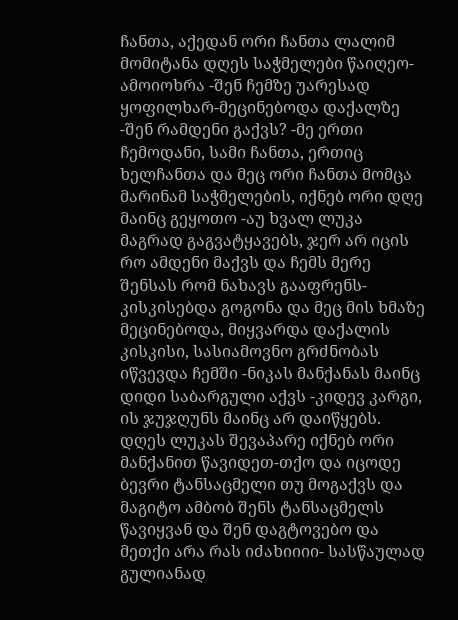ჩანთა, აქედან ორი ჩანთა ლალიმ მომიტანა დღეს საჭმელები წაიღეო-ამოიოხრა -შენ ჩემზე უარესად ყოფილხარ-მეცინებოდა დაქალზე -შენ რამდენი გაქვს? -მე ერთი ჩემოდანი, სამი ჩანთა, ერთიც ხელჩანთა და მეც ორი ჩანთა მომცა მარინამ საჭმელების, იქნებ ორი დღე მაინც გეყოთო -აუ ხვალ ლუკა მაგრად გაგვატყავებს, ჯერ არ იცის რო ამდენი მაქვს და ჩემს მერე შენსას რომ ნახავს გააფრენს- კისკისებდა გოგონა და მეც მის ხმაზე მეცინებოდა, მიყვარდა დაქალის კისკისი, სასიამოვნო გრძნობას იწვევდა ჩემში -ნიკას მანქანას მაინც დიდი საბარგული აქვს -კიდევ კარგი, ის ჯუჯღუნს მაინც არ დაიწყებს. დღეს ლუკას შევაპარე იქნებ ორი მანქანით წავიდეთ-თქო და იცოდე ბევრი ტანსაცმელი თუ მოგაქვს და მაგიტო ამბობ შენს ტანსაცმელს წავიყვან და შენ დაგტოვებო და მეთქი არა რას იძახიიიი- სასწაულად გულიანად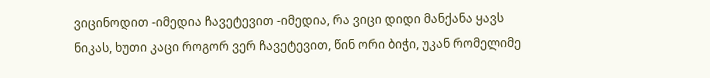ვიცინოდით -იმედია ჩავეტევით -იმედია, რა ვიცი დიდი მანქანა ყავს ნიკას, ხუთი კაცი როგორ ვერ ჩავეტევით, წინ ორი ბიჭი, უკან რომელიმე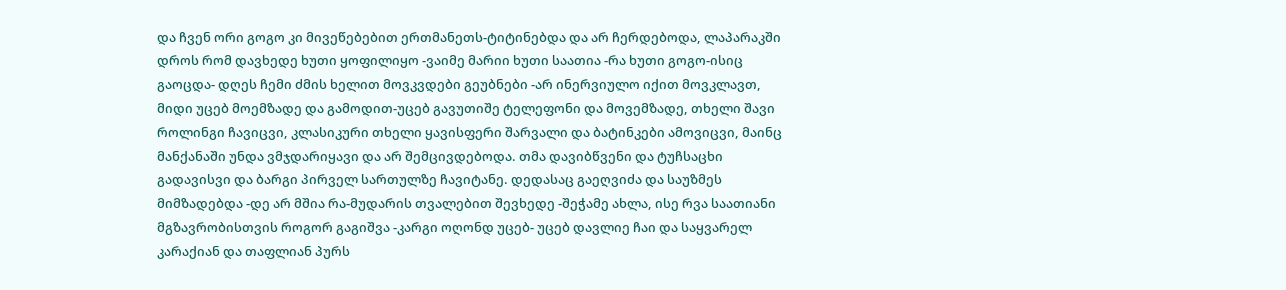და ჩვენ ორი გოგო კი მივეწებებით ერთმანეთს-ტიტინებდა და არ ჩერდებოდა, ლაპარაკში დროს რომ დავხედე ხუთი ყოფილიყო -ვაიმე მარიი ხუთი საათია -რა ხუთი გოგო-ისიც გაოცდა- დღეს ჩემი ძმის ხელით მოვკვდები გეუბნები -არ ინერვიულო იქით მოვკლავთ, მიდი უცებ მოემზადე და გამოდით-უცებ გავუთიშე ტელეფონი და მოვემზადე, თხელი შავი როლინგი ჩავიცვი, კლასიკური თხელი ყავისფერი შარვალი და ბატინკები ამოვიცვი, მაინც მანქანაში უნდა ვმჯდარიყავი და არ შემცივდებოდა. თმა დავიბწვენი და ტუჩსაცხი გადავისვი და ბარგი პირველ სართულზე ჩავიტანე. დედასაც გაეღვიძა და საუზმეს მიმზადებდა -დე არ მშია რა-მუდარის თვალებით შევხედე -შეჭამე ახლა, ისე რვა საათიანი მგზავრობისთვის როგორ გაგიშვა -კარგი ოღონდ უცებ- უცებ დავლიე ჩაი და საყვარელ კარაქიან და თაფლიან პურს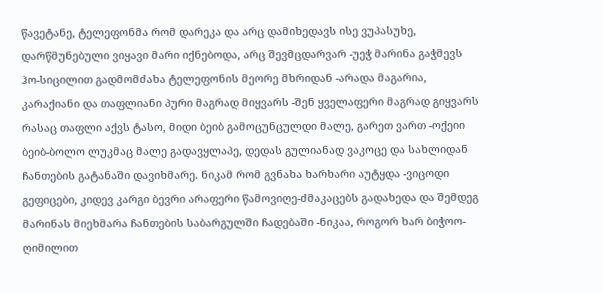წავეტანე, ტელეფონმა რომ დარეკა და არც დამიხედავს ისე ვუპასუხე, დარწმუნებული ვიყავი მარი იქნებოდა, არც შევმცდარვარ -უეჭ მარინა გაჭმევს ჰო-სიცილით გადმომძახა ტელეფონის მეორე მხრიდან -არადა მაგარია, კარაქიანი და თაფლიანი პური მაგრად მიყვარს -შენ ყველაფერი მაგრად გიყვარს რასაც თაფლი აქვს ტასო, მიდი ბეიბ გამოცუნცულდი მალე, გარეთ ვართ -ოქეიი ბეიბ-ბოლო ლუკმაც მალე გადავყლაპე, დედას გულიანად ვაკოცე და სახლიდან ჩანთების გატანაში დავიხმარე. ნიკამ რომ გვნახა ხარხარი აუტყდა -ვიცოდი გეფიცები, კიდევ კარგი ბევრი არაფერი წამოვიღე-ძმაკაცებს გადახედა და შემდეგ მარინას მიეხმარა ჩანთების საბარგულში ჩადებაში -ნიკაა, როგორ ხარ ბიჭოო-ღიმილით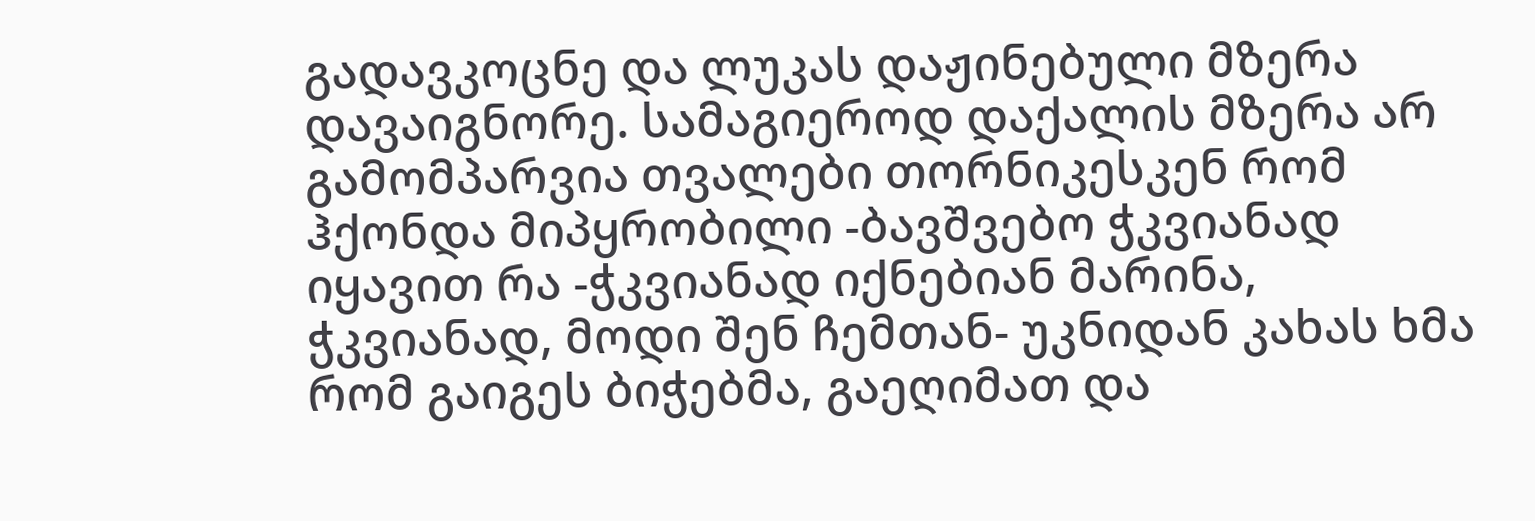გადავკოცნე და ლუკას დაჟინებული მზერა დავაიგნორე. სამაგიეროდ დაქალის მზერა არ გამომპარვია თვალები თორნიკესკენ რომ ჰქონდა მიპყრობილი -ბავშვებო ჭკვიანად იყავით რა -ჭკვიანად იქნებიან მარინა, ჭკვიანად, მოდი შენ ჩემთან- უკნიდან კახას ხმა რომ გაიგეს ბიჭებმა, გაეღიმათ და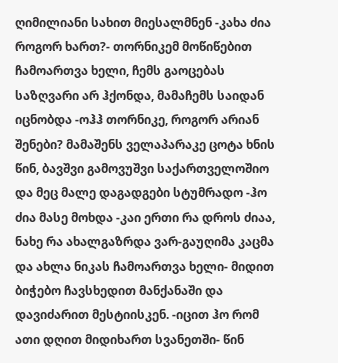ღიმილიანი სახით მიესალმნენ -კახა ძია როგორ ხართ?- თორნიკემ მოწიწებით ჩამოართვა ხელი, ჩემს გაოცებას საზღვარი არ ჰქონდა, მამაჩემს საიდან იცნობდა -ოჰჰ თორნიკე, როგორ არიან შენები? მამაშენს ველაპარაკე ცოტა ხნის წინ, ბავშვი გამოვუშვი საქართველოშიო და მეც მალე დაგადგები სტუმრადო -ჰო ძია მასე მოხდა -კაი ერთი რა დროს ძიაა, ნახე რა ახალგაზრდა ვარ-გაუღიმა კაცმა და ახლა ნიკას ჩამოართვა ხელი- მიდით ბიჭებო ჩავსხედით მანქანაში და დავიძარით მესტიისკენ. -იცით ჰო რომ ათი დღით მიდიხართ სვანეთში- წინ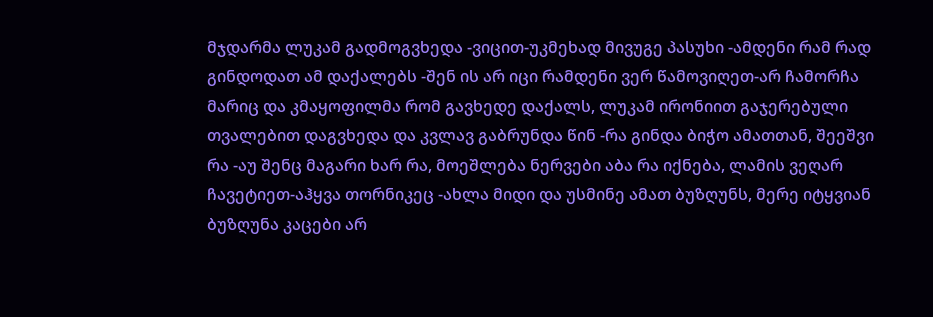მჯდარმა ლუკამ გადმოგვხედა -ვიცით-უკმეხად მივუგე პასუხი -ამდენი რამ რად გინდოდათ ამ დაქალებს -შენ ის არ იცი რამდენი ვერ წამოვიღეთ-არ ჩამორჩა მარიც და კმაყოფილმა რომ გავხედე დაქალს, ლუკამ ირონიით გაჯერებული თვალებით დაგვხედა და კვლავ გაბრუნდა წინ -რა გინდა ბიჭო ამათთან, შეეშვი რა -აუ შენც მაგარი ხარ რა, მოეშლება ნერვები აბა რა იქნება, ლამის ვეღარ ჩავეტიეთ-აჰყვა თორნიკეც -ახლა მიდი და უსმინე ამათ ბუზღუნს, მერე იტყვიან ბუზღუნა კაცები არ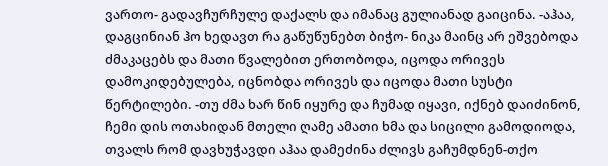ვართო- გადავჩურჩულე დაქალს და იმანაც გულიანად გაიცინა. -აჰაა, დაგცინიან ჰო ხედავთ რა გაწუწუნებთ ბიჭო- ნიკა მაინც არ ეშვებოდა ძმაკაცებს და მათი წვალებით ერთობოდა, იცოდა ორივეს დამოკიდებულება, იცნობდა ორივეს და იცოდა მათი სუსტი წერტილები. -თუ ძმა ხარ წინ იყურე და ჩუმად იყავი, იქნებ დაიძინონ, ჩემი დის ოთახიდან მთელი ღამე ამათი ხმა და სიცილი გამოდიოდა, თვალს რომ დავხუჭავდი აჰაა დამეძინა ძლივს გაჩუმდნენ-თქო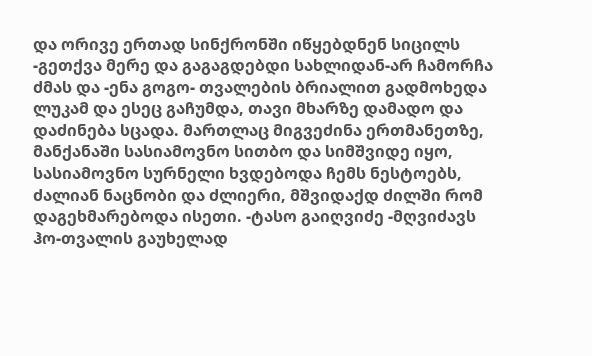და ორივე ერთად სინქრონში იწყებდნენ სიცილს -გეთქვა მერე და გაგაგდებდი სახლიდან-არ ჩამორჩა ძმას და -ენა გოგო- თვალების ბრიალით გადმოხედა ლუკამ და ესეც გაჩუმდა, თავი მხარზე დამადო და დაძინება სცადა. მართლაც მიგვეძინა ერთმანეთზე, მანქანაში სასიამოვნო სითბო და სიმშვიდე იყო, სასიამოვნო სურნელი ხვდებოდა ჩემს ნესტოებს, ძალიან ნაცნობი და ძლიერი, მშვიდაქდ ძილში რომ დაგეხმარებოდა ისეთი. -ტასო გაიღვიძე -მღვიძავს ჰო-თვალის გაუხელად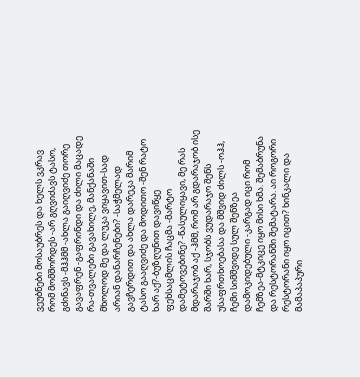ვეუბნები მოსაუბრეს და ხელს ვკრავ რომ მომშორდეს -არ გღვიძავს ტასო, გძინავს -მჰჰმმ -ახლა გაიღვიძე თორე გავაფრენ -გაფრინდი და ძილი მაცადე რა-თვალები გავახილე, მანქანაში მხოლოდ მე და ლუკა ვიყავით-სად არიან დანარჩენები? -საჭმელად გავჩერდით და ახლა დარეკა მარიმ ტასო გააღვიძე და მოდითო -შენ რატო ხარ აქ?-ბუზღუნით დავიწყე ფეხსაცმლის ჩაცმა -მარტო დამეტოვებინე? -წასულიყავი, მე რას მდარაჯობ აქ -ჰმმ, რომ არ გდარაჯობ ისე შარში ხარ, სჯობს ვუდარაჯო შენს უსაფრთხოებასა და მშვიდ ძილს -ოჰჰ, ჩემი სიმშვიდე სულ შენზეა დამოკიდებული -კარგად იცი რომ ჩემზეა-მტკიცე იყო მისი ხმა. შემაბრუნა და რესტორანში შემატარა. აი როგორი რესტორანი იყო იცით? ხინკალი და მამაპაპური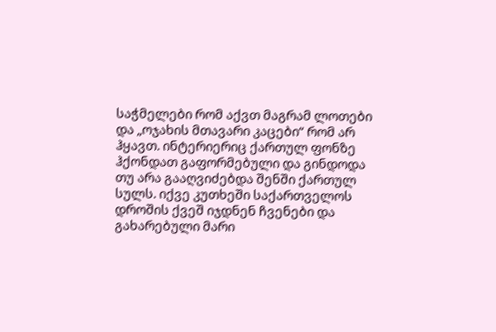საჭმელები რომ აქვთ მაგრამ ლოთები და „ოჯახის მთავარი კაცები“ რომ არ ჰყავთ. ინტერიერიც ქართულ ფონზე ჰქონდათ გაფორმებული და გინდოდა თუ არა გააღვიძებდა შენში ქართულ სულს. იქვე კუთხეში საქართველოს დროშის ქვეშ იჯდნენ ჩვენები და გახარებული მარი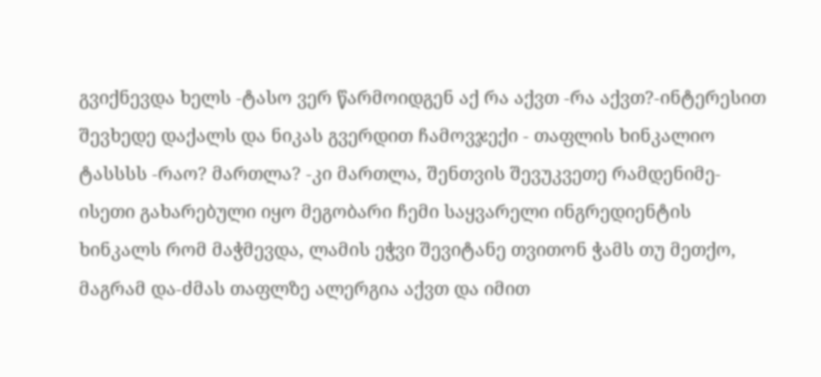გვიქნევდა ხელს -ტასო ვერ წარმოიდგენ აქ რა აქვთ -რა აქვთ?-ინტერესით შევხედე დაქალს და ნიკას გვერდით ჩამოვჯექი - თაფლის ხინკალიო ტასსსს -რაო? მართლა? -კი მართლა, შენთვის შევუკვეთე რამდენიმე-ისეთი გახარებული იყო მეგობარი ჩემი საყვარელი ინგრედიენტის ხინკალს რომ მაჭმევდა, ლამის ეჭვი შევიტანე თვითონ ჭამს თუ მეთქო, მაგრამ და-ძმას თაფლზე ალერგია აქვთ და იმით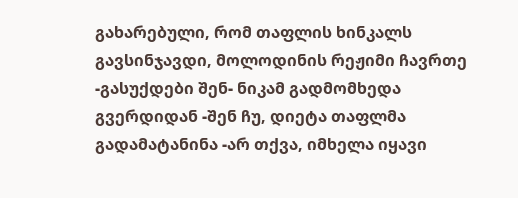გახარებული, რომ თაფლის ხინკალს გავსინჯავდი, მოლოდინის რეჟიმი ჩავრთე -გასუქდები შენ- ნიკამ გადმომხედა გვერდიდან -შენ ჩუ, დიეტა თაფლმა გადამატანინა -არ თქვა, იმხელა იყავი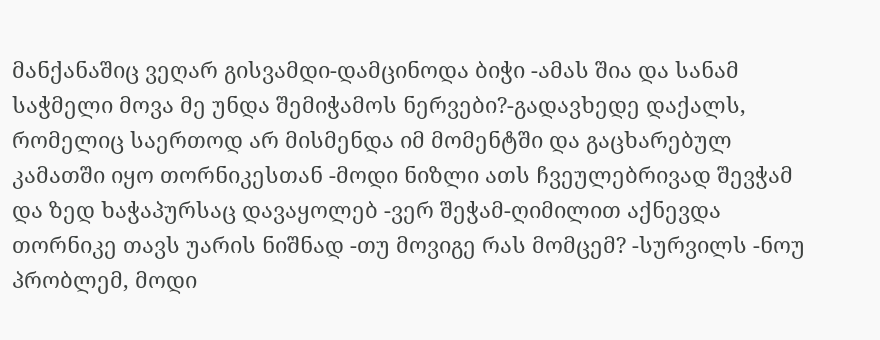მანქანაშიც ვეღარ გისვამდი-დამცინოდა ბიჭი -ამას შია და სანამ საჭმელი მოვა მე უნდა შემიჭამოს ნერვები?-გადავხედე დაქალს, რომელიც საერთოდ არ მისმენდა იმ მომენტში და გაცხარებულ კამათში იყო თორნიკესთან -მოდი ნიზლი ათს ჩვეულებრივად შევჭამ და ზედ ხაჭაპურსაც დავაყოლებ -ვერ შეჭამ-ღიმილით აქნევდა თორნიკე თავს უარის ნიშნად -თუ მოვიგე რას მომცემ? -სურვილს -ნოუ პრობლემ, მოდი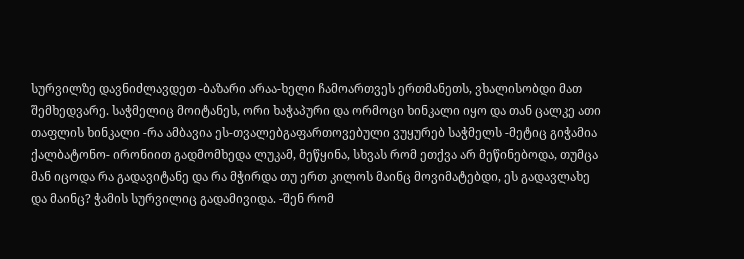სურვილზე დავნიძლავდეთ -ბაზარი არაა-ხელი ჩამოართვეს ერთმანეთს, ვხალისობდი მათ შემხედვარე. საჭმელიც მოიტანეს, ორი ხაჭაპური და ორმოცი ხინკალი იყო და თან ცალკე ათი თაფლის ხინკალი -რა ამბავია ეს-თვალებგაფართოვებული ვუყურებ საჭმელს -მეტიც გიჭამია ქალბატონო- ირონიით გადმომხედა ლუკამ, მეწყინა, სხვას რომ ეთქვა არ მეწინებოდა, თუმცა მან იცოდა რა გადავიტანე და რა მჭირდა თუ ერთ კილოს მაინც მოვიმატებდი, ეს გადავლახე და მაინც? ჭამის სურვილიც გადამივიდა. -შენ რომ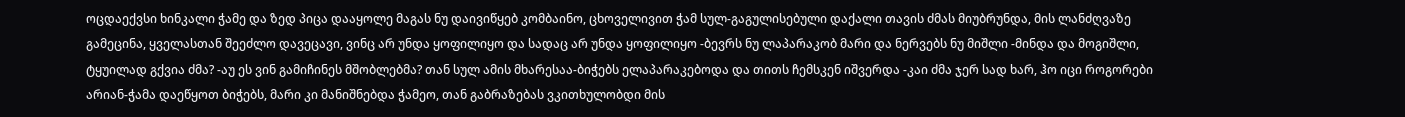ოცდაექვსი ხინკალი ჭამე და ზედ პიცა დააყოლე მაგას ნუ დაივიწყებ კომბაინო, ცხოველივით ჭამ სულ-გაგულისებული დაქალი თავის ძმას მიუბრუნდა, მის ლანძღვაზე გამეცინა, ყველასთან შეეძლო დავეცავი, ვინც არ უნდა ყოფილიყო და სადაც არ უნდა ყოფილიყო -ბევრს ნუ ლაპარაკობ მარი და ნერვებს ნუ მიშლი -მინდა და მოგიშლი, ტყუილად გქვია ძმა? -აუ ეს ვინ გამიჩინეს მშობლებმა? თან სულ ამის მხარესაა-ბიჭებს ელაპარაკებოდა და თითს ჩემსკენ იშვერდა -კაი ძმა ჯერ სად ხარ, ჰო იცი როგორები არიან-ჭამა დაეწყოთ ბიჭებს, მარი კი მანიშნებდა ჭამეო, თან გაბრაზებას ვკითხულობდი მის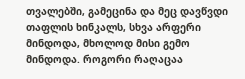თვალებში, გამეცინა და მეც დავწვდი თაფლის ხინკალს, სხვა არფერი მინდოდა, მხოლოდ მისი გემო მინდოდა. როგორი რაღაცაა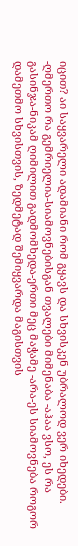იცით? აი საყვარელი ადამიანი რომ გყავს და სხვისკენ უბრალოდ ვერ იხედები. -ღმერთო რა გემრიელია-სიამოვნებისგან თვალები მიმენაბა -აჰაა ვსო, ეს რა გასინჯა-ნიკამ ღიმილით გადმომხედა-ერთი მეც მაჭამე -არა-ეს სიამოვნება როგორ დამეთმო სხვისთვის, ზედმეტად შემიყვარდა მაგისთვის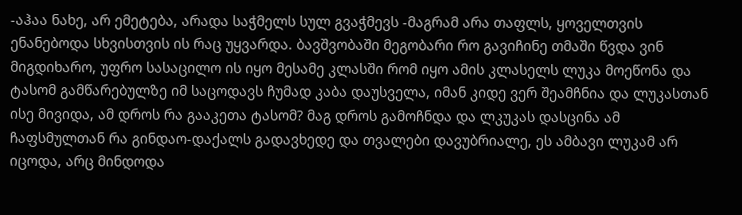-აჰაა ნახე, არ ემეტება, არადა საჭმელს სულ გვაჭმევს -მაგრამ არა თაფლს, ყოველთვის ენანებოდა სხვისთვის ის რაც უყვარდა. ბავშვობაში მეგობარი რო გავიჩინე თმაში წვდა ვინ მიგდიხარო, უფრო სასაცილო ის იყო მესამე კლასში რომ იყო ამის კლასელს ლუკა მოეწონა და ტასომ გამწარებულზე იმ საცოდავს ჩუმად კაბა დაუსველა, იმან კიდე ვერ შეამჩნია და ლუკასთან ისე მივიდა, ამ დროს რა გააკეთა ტასომ? მაგ დროს გამოჩნდა და ლკუკას დასცინა ამ ჩაფსმულთან რა გინდაო-დაქალს გადავხედე და თვალები დავუბრიალე, ეს ამბავი ლუკამ არ იცოდა, არც მინდოდა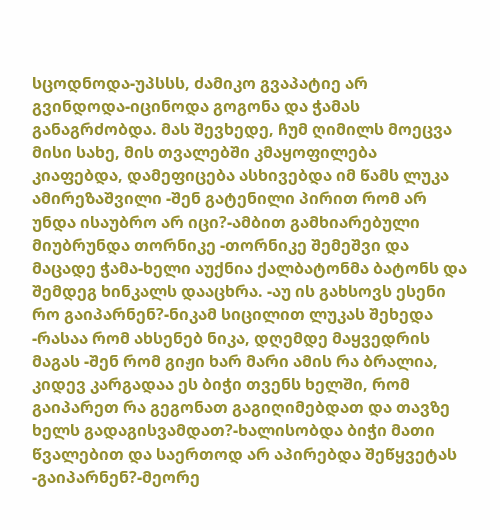სცოდნოდა-უპსსს, ძამიკო გვაპატიე არ გვინდოდა-იცინოდა გოგონა და ჭამას განაგრძობდა. მას შევხედე, ჩუმ ღიმილს მოეცვა მისი სახე, მის თვალებში კმაყოფილება კიაფებდა, დამეფიცება ასხივებდა იმ წამს ლუკა ამირეზაშვილი -შენ გატენილი პირით რომ არ უნდა ისაუბრო არ იცი?-ამბით გამხიარებული მიუბრუნდა თორნიკე -თორნიკე შემეშვი და მაცადე ჭამა-ხელი აუქნია ქალბატონმა ბატონს და შემდეგ ხინკალს დააცხრა. -აუ ის გახსოვს ესენი რო გაიპარნენ?-ნიკამ სიცილით ლუკას შეხედა -რასაა რომ ახსენებ ნიკა, დღემდე მაყვედრის მაგას -შენ რომ გიჟი ხარ მარი ამის რა ბრალია, კიდევ კარგადაა ეს ბიჭი თვენს ხელში, რომ გაიპარეთ რა გეგონათ გაგიღიმებდათ და თავზე ხელს გადაგისვამდათ?-ხალისობდა ბიჭი მათი წვალებით და საერთოდ არ აპირებდა შეწყვეტას -გაიპარნენ?-მეორე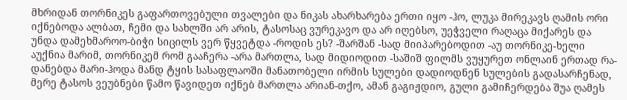მხრიდან თორნიკეს გაფართოვებული თვალები და ნიკას ახარხარება ერთი იყო -ჰო, ლუკა მირეკავს ღამის ორი იქნებოდა ალბათ, ჩემი და სახლში არ არის, ტასოსაც ვურეკავო და არ იღებსო, უეჭველი რაღაცა მიქარეს და უნდა დამეხმაროო-ბიჭი სიცილს ვერ წყვეტდა -როდის ეს? -შარშან -სად მიიპარებოდით -აუ თორნიკე-ხელი აუქნია მარიმ, თორნიკემ რომ გააჩერა -არა მართლა, სად მიდიოდით -საშიშ ფილმს ვუყურეთ ონლაინ ერთად რა-დანებდა მარი-ჰოდა მანდ ტყის სასაფლაოში მანათობელი ირმის სულები დადიოდნენ სულების გადასარჩენად, მერე ტასოს ვეუბნები წამო წავიდეთ იქნებ მართლა არიან-თქო, ამან გაგიჟდიო, გული გამიჩერდება შუა ღამეს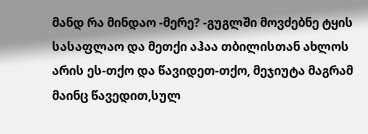მანდ რა მინდაო -მერე? -გუგლში მოვძებნე ტყის სასაფლაო და მეთქი აჰაა თბილისთან ახლოს არის ეს-თქო და წავიდეთ-თქო, მეჯიუტა მაგრამ მაინც წავედით,სულ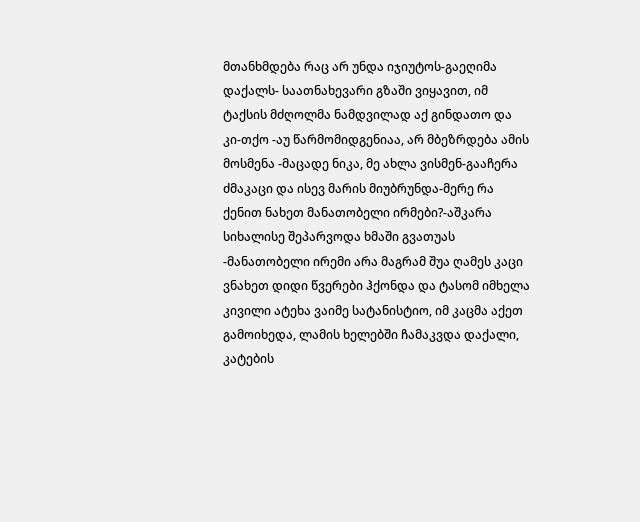მთანხმდება რაც არ უნდა იჯიუტოს-გაეღიმა დაქალს- საათნახევარი გზაში ვიყავით, იმ ტაქსის მძღოლმა ნამდვილად აქ გინდათო და კი-თქო -აუ წარმომიდგენიაა, არ მბეზრდება ამის მოსმენა -მაცადე ნიკა, მე ახლა ვისმენ-გააჩერა ძმაკაცი და ისევ მარის მიუბრუნდა-მერე რა ქენით ნახეთ მანათობელი ირმები?-აშკარა სიხალისე შეპარვოდა ხმაში გვათუას -მანათობელი ირემი არა მაგრამ შუა ღამეს კაცი ვნახეთ დიდი წვერები ჰქონდა და ტასომ იმხელა კივილი ატეხა ვაიმე სატანისტიო, იმ კაცმა აქეთ გამოიხედა, ლამის ხელებში ჩამაკვდა დაქალი, კატების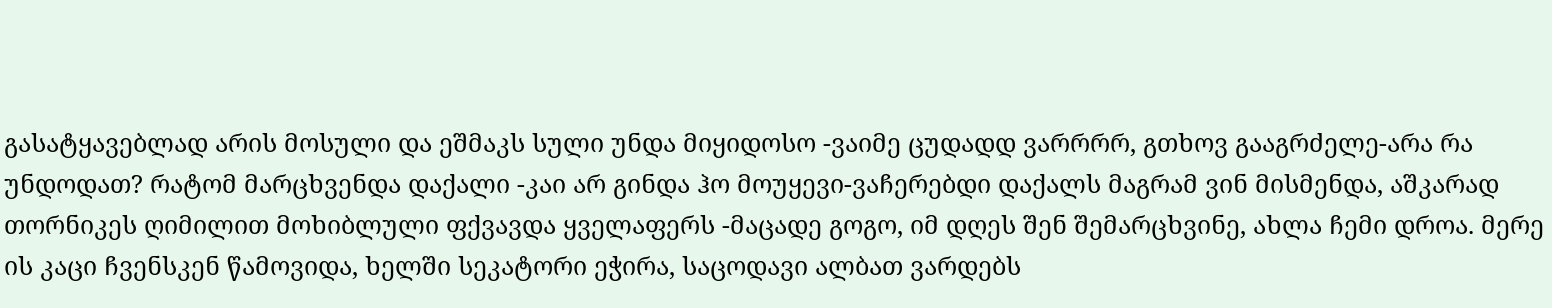გასატყავებლად არის მოსული და ეშმაკს სული უნდა მიყიდოსო -ვაიმე ცუდადდ ვარრრრ, გთხოვ გააგრძელე-არა რა უნდოდათ? რატომ მარცხვენდა დაქალი -კაი არ გინდა ჰო მოუყევი-ვაჩერებდი დაქალს მაგრამ ვინ მისმენდა, აშკარად თორნიკეს ღიმილით მოხიბლული ფქვავდა ყველაფერს -მაცადე გოგო, იმ დღეს შენ შემარცხვინე, ახლა ჩემი დროა. მერე ის კაცი ჩვენსკენ წამოვიდა, ხელში სეკატორი ეჭირა, საცოდავი ალბათ ვარდებს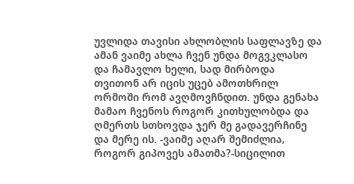უვლიდა თავისი ახლობლის საფლავზე და ამან ვაიმე ახლა ჩვენ უნდა მოგვკლასო და ჩამავლო ხელი, სად მირბოდა თვითონ არ იცის უცებ ამოთხრილ ორმოში რომ ავღმოვჩნდით. უნდა გენახა მამაო ჩვენოს როგორ კითხულობდა და ღმერთს სთხოვდა ჯერ მე გადავერჩინე და მერე ის. -ვაიმე აღარ შემიძლია, როგორ გიპოვეს ამათმა?-სიცილით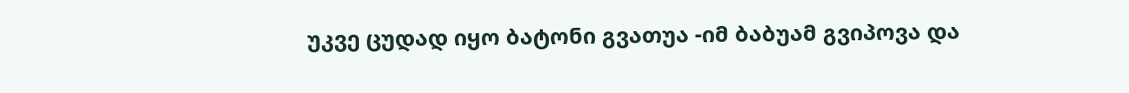უკვე ცუდად იყო ბატონი გვათუა -იმ ბაბუამ გვიპოვა და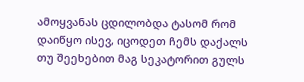ამოყვანას ცდილობდა ტასომ რომ დაიწყო ისევ, იცოდეთ ჩემს დაქალს თუ შეეხებით მაგ სეკატორით გულს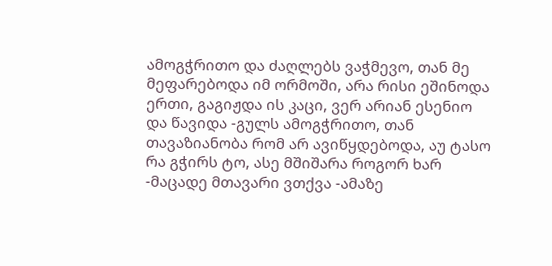ამოგჭრითო და ძაღლებს ვაჭმევო, თან მე მეფარებოდა იმ ორმოში, არა რისი ეშინოდა ერთი, გაგიჟდა ის კაცი, ვერ არიან ესენიო და წავიდა -გულს ამოგჭრითო, თან თავაზიანობა რომ არ ავიწყდებოდა, აუ ტასო რა გჭირს ტო, ასე მშიშარა როგორ ხარ -მაცადე მთავარი ვთქვა -ამაზე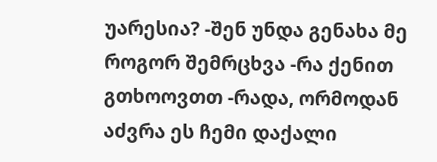უარესია? -შენ უნდა გენახა მე როგორ შემრცხვა -რა ქენით გთხოოვთთ -რადა, ორმოდან აძვრა ეს ჩემი დაქალი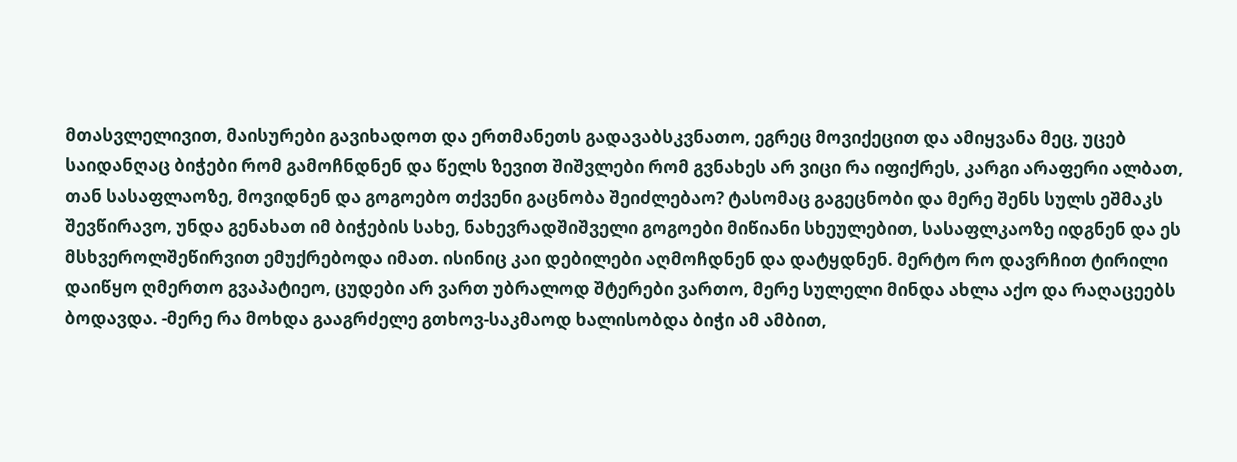მთასვლელივით, მაისურები გავიხადოთ და ერთმანეთს გადავაბსკვნათო, ეგრეც მოვიქეცით და ამიყვანა მეც, უცებ საიდანღაც ბიჭები რომ გამოჩნდნენ და წელს ზევით შიშვლები რომ გვნახეს არ ვიცი რა იფიქრეს, კარგი არაფერი ალბათ, თან სასაფლაოზე, მოვიდნენ და გოგოებო თქვენი გაცნობა შეიძლებაო? ტასომაც გაგეცნობი და მერე შენს სულს ეშმაკს შევწირავო, უნდა გენახათ იმ ბიჭების სახე, ნახევრადშიშველი გოგოები მიწიანი სხეულებით, სასაფლკაოზე იდგნენ და ეს მსხვეროლშეწირვით ემუქრებოდა იმათ. ისინიც კაი დებილები აღმოჩდნენ და დატყდნენ. მერტო რო დავრჩით ტირილი დაიწყო ღმერთო გვაპატიეო, ცუდები არ ვართ უბრალოდ შტერები ვართო, მერე სულელი მინდა ახლა აქო და რაღაცეებს ბოდავდა. -მერე რა მოხდა გააგრძელე გთხოვ-საკმაოდ ხალისობდა ბიჭი ამ ამბით,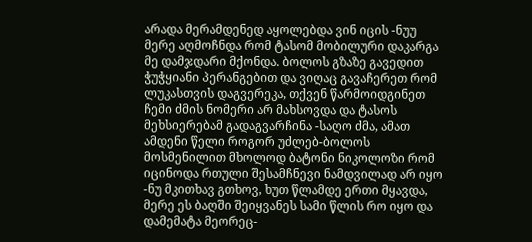არადა მერამდენედ აყოლებდა ვინ იცის -ნუუ მერე აღმოჩნდა რომ ტასომ მობილური დაკარგა მე დამჯდარი მქონდა. ბოლოს გზაზე გავედით ჭუჭყიანი პერანგებით და ვიღაც გავაჩერეთ რომ ლუკასთვის დაგვერეკა, თქვენ წარმოიდგინეთ ჩემი ძმის ნომერი არ მახსოვდა და ტასოს მეხსიერებამ გადაგვარჩინა -საღო ძმა, ამათ ამდენი წელი როგორ უძლებ-ბოლოს მოსმენილით მხოლოდ ბატონი ნიკოლოზი რომ იცინოდა რთული შესამჩნევი ნამდვილად არ იყო -ნუ მკითხავ გთხოვ, ხუთ წლამდე ერთი მყავდა, მერე ეს ბაღში შეიყვანეს სამი წლის რო იყო და დამემატა მეორეც-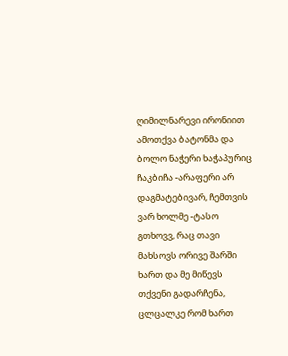ღიმილნარევი ირონიით ამოთქვა ბატონმა და ბოლო ნაჭერი ხაჭაპურიც ჩაკბიჩა -არაფერი არ დაგმატებივარ, ჩემთვის ვარ ხოლმე -ტასო გთხოვვ, რაც თავი მახსოვს ორივე შარში ხართ და მე მიწევს თქვენი გადარჩენა, ცლცალკე რომ ხართ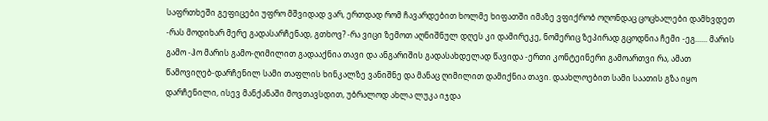საფრთხეში გეფიცები უფრო მშვიდად ვარ, ერთდად რომ ჩავარდებით ხოლმე ხიფათში იმაზე ვფიქრობ ოღონდაც ცოცხალები დამხვდეთ -რას მოდიხარ მერე გადასარჩენად, გთხოვ? -რა ვიცი ზემოთ აღნიშნულ დღეს კი დამირეკე, ნომერიც ზეპირად გცოდნია ჩემი -ეგ...... მარის გამო -ჰო მარის გამო-ღიმილით გადააქნია თავი და ანგარიშის გადასახდელად წავიდა -ერთი კონტეინერი გამოართვი რა, ამათ წამოვიღებ-დარჩენილ სამი თაფლის ხინკალზე ვანიშნე და მანაც ღიმილით დამიქნია თავი. დაახლოებით სამი საათის გზა იყო დარჩენილი, ისევ მანქანაში მოვთავსდით, უბრალოდ ახლა ლუკა იჯდა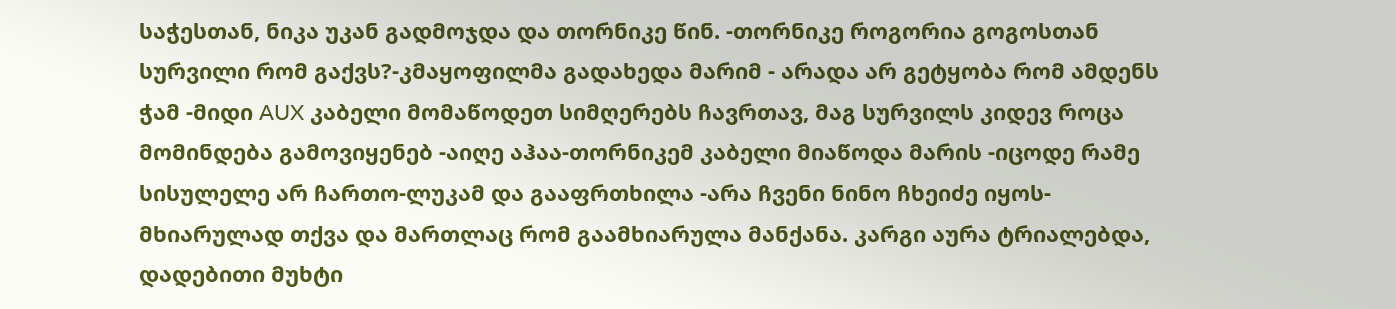საჭესთან, ნიკა უკან გადმოჯდა და თორნიკე წინ. -თორნიკე როგორია გოგოსთან სურვილი რომ გაქვს?-კმაყოფილმა გადახედა მარიმ - არადა არ გეტყობა რომ ამდენს ჭამ -მიდი AUX კაბელი მომაწოდეთ სიმღერებს ჩავრთავ, მაგ სურვილს კიდევ როცა მომინდება გამოვიყენებ -აიღე აჰაა-თორნიკემ კაბელი მიაწოდა მარის -იცოდე რამე სისულელე არ ჩართო-ლუკამ და გააფრთხილა -არა ჩვენი ნინო ჩხეიძე იყოს-მხიარულად თქვა და მართლაც რომ გაამხიარულა მანქანა. კარგი აურა ტრიალებდა, დადებითი მუხტი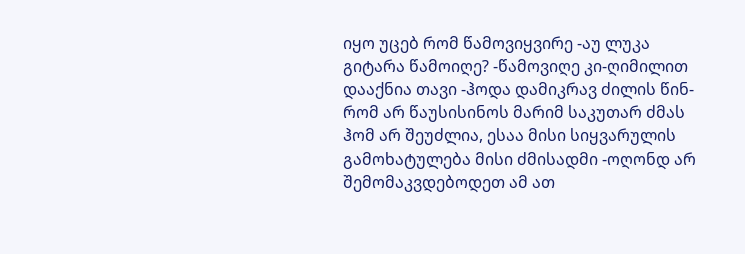იყო უცებ რომ წამოვიყვირე -აუ ლუკა გიტარა წამოიღე? -წამოვიღე კი-ღიმილით დააქნია თავი -ჰოდა დამიკრავ ძილის წინ-რომ არ წაუსისინოს მარიმ საკუთარ ძმას ჰომ არ შეუძლია, ესაა მისი სიყვარულის გამოხატულება მისი ძმისადმი -ოღონდ არ შემომაკვდებოდეთ ამ ათ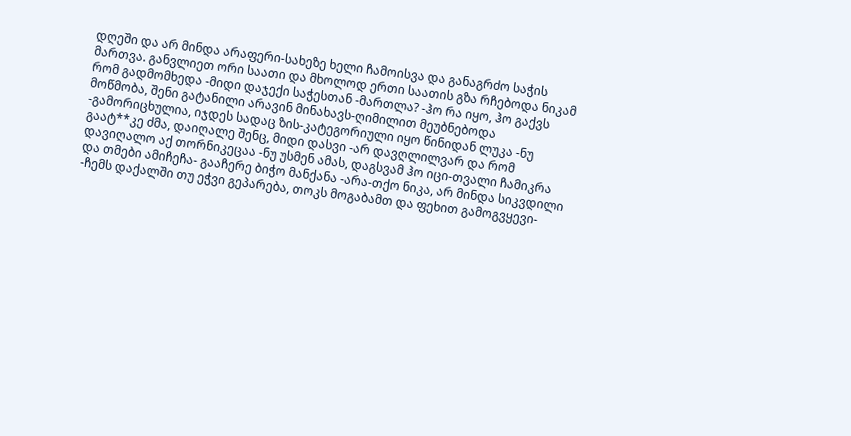დღეში და არ მინდა არაფერი-სახეზე ხელი ჩამოისვა და განაგრძო საჭის მართვა. განვლიეთ ორი საათი და მხოლოდ ერთი საათის გზა რჩებოდა ნიკამ რომ გადმომხედა -მიდი დაჯექი საჭესთან -მართლა? -ჰო რა იყო, ჰო გაქვს მოწმობა, შენი გატანილი არავინ მინახავს-ღიმილით მეუბნებოდა -გამორიცხულია, იჯდეს სადაც ზის-კატეგორიული იყო წინიდან ლუკა -ნუ გაატ**კე ძმა, დაიღალე შენც, მიდი დასვი -არ დავღლილვარ და რომ დავიღალო აქ თორნიკეცაა -ნუ უსმენ ამას, დაგსვამ ჰო იცი-თვალი ჩამიკრა და თმები ამიჩეჩა- გააჩერე ბიჭო მანქანა -არა-თქო ნიკა, არ მინდა სიკვდილი -ჩემს დაქალში თუ ეჭვი გეპარება, თოკს მოგაბამთ და ფეხით გამოგვყევი-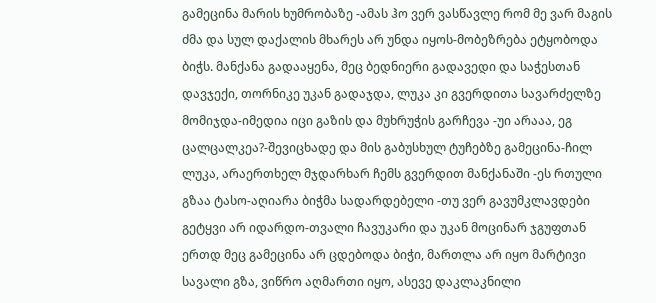გამეცინა მარის ხუმრობაზე -ამას ჰო ვერ ვასწავლე რომ მე ვარ მაგის ძმა და სულ დაქალის მხარეს არ უნდა იყოს-მობეზრება ეტყობოდა ბიჭს. მანქანა გადააყენა, მეც ბედნიერი გადავედი და საჭესთან დავჯექი, თორნიკე უკან გადაჯდა, ლუკა კი გვერდითა სავარძელზე მომიჯდა-იმედია იცი გაზის და მუხრუჭის გარჩევა -უი არააა, ეგ ცალცალკეა?-შევიცხადე და მის გაბუსხულ ტუჩებზე გამეცინა-ჩილ ლუკა, არაერთხელ მჯდარხარ ჩემს გვერდით მანქანაში -ეს რთული გზაა ტასო-აღიარა ბიჭმა სადარდებელი -თუ ვერ გავუმკლავდები გეტყვი არ იდარდო-თვალი ჩავუკარი და უკან მოცინარ ჯგუფთან ერთდ მეც გამეცინა არ ცდებოდა ბიჭი, მართლა არ იყო მარტივი სავალი გზა, ვიწრო აღმართი იყო, ასევე დაკლაკნილი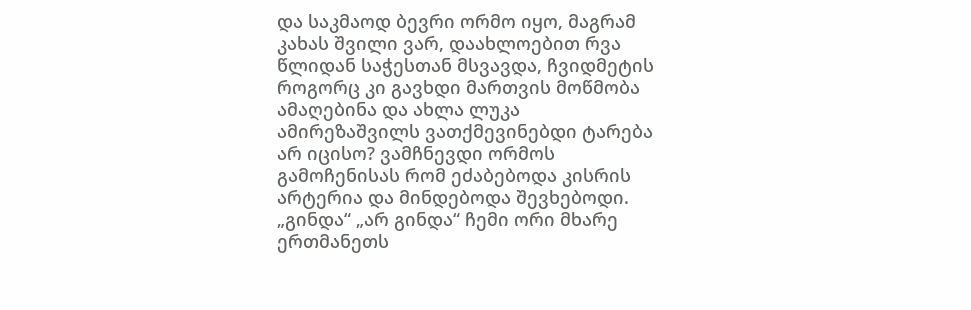და საკმაოდ ბევრი ორმო იყო, მაგრამ კახას შვილი ვარ, დაახლოებით რვა წლიდან საჭესთან მსვავდა, ჩვიდმეტის როგორც კი გავხდი მართვის მოწმობა ამაღებინა და ახლა ლუკა ამირეზაშვილს ვათქმევინებდი ტარება არ იცისო? ვამჩნევდი ორმოს გამოჩენისას რომ ეძაბებოდა კისრის არტერია და მინდებოდა შევხებოდი. „გინდა“ „არ გინდა“ ჩემი ორი მხარე ერთმანეთს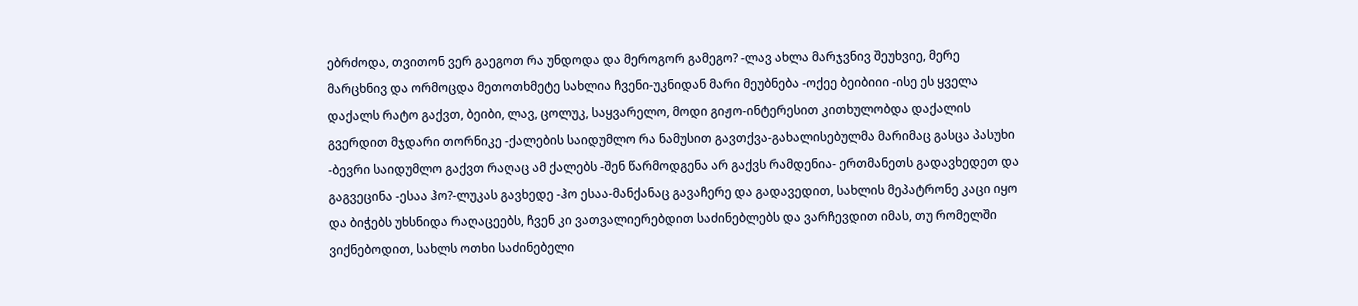ებრძოდა, თვითონ ვერ გაეგოთ რა უნდოდა და მეროგორ გამეგო? -ლავ ახლა მარჯვნივ შეუხვიე, მერე მარცხნივ და ორმოცდა მეთოთხმეტე სახლია ჩვენი-უკნიდან მარი მეუბნება -ოქეე ბეიბიიი -ისე ეს ყველა დაქალს რატო გაქვთ, ბეიბი, ლავ, ცოლუკ, საყვარელო, მოდი გიჟო-ინტერესით კითხულობდა დაქალის გვერდით მჯდარი თორნიკე -ქალების საიდუმლო რა ნამუსით გავთქვა-გახალისებულმა მარიმაც გასცა პასუხი -ბევრი საიდუმლო გაქვთ რაღაც ამ ქალებს -შენ წარმოდგენა არ გაქვს რამდენია- ერთმანეთს გადავხედეთ და გაგვეცინა -ესაა ჰო?-ლუკას გავხედე -ჰო ესაა-მანქანაც გავაჩერე და გადავედით, სახლის მეპატრონე კაცი იყო და ბიჭებს უხსნიდა რაღაცეებს, ჩვენ კი ვათვალიერებდით საძინებლებს და ვარჩევდით იმას, თუ რომელში ვიქნებოდით, სახლს ოთხი საძინებელი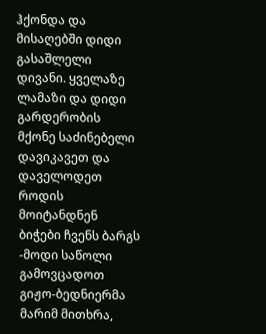ჰქონდა და მისაღებში დიდი გასაშლელი დივანი. ყველაზე ლამაზი და დიდი გარდერობის მქონე საძინებელი დავიკავეთ და დაველოდეთ როდის მოიტანდნენ ბიჭები ჩვენს ბარგს -მოდი საწოლი გამოვცადოთ გიჟო-ბედნიერმა მარიმ მითხრა,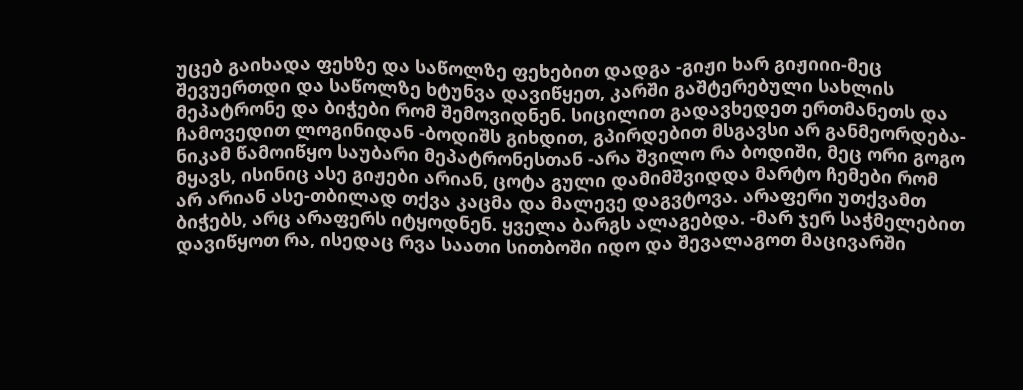უცებ გაიხადა ფეხზე და საწოლზე ფეხებით დადგა -გიჟი ხარ გიჟიიი-მეც შევუერთდი და საწოლზე ხტუნვა დავიწყეთ, კარში გაშტერებული სახლის მეპატრონე და ბიჭები რომ შემოვიდნენ. სიცილით გადავხედეთ ერთმანეთს და ჩამოვედით ლოგინიდან -ბოდიშს გიხდით, გპირდებით მსგავსი არ განმეორდება-ნიკამ წამოიწყო საუბარი მეპატრონესთან -არა შვილო რა ბოდიში, მეც ორი გოგო მყავს, ისინიც ასე გიჟები არიან, ცოტა გული დამიმშვიდდა მარტო ჩემები რომ არ არიან ასე-თბილად თქვა კაცმა და მალევე დაგვტოვა. არაფერი უთქვამთ ბიჭებს, არც არაფერს იტყოდნენ. ყველა ბარგს ალაგებდა. -მარ ჯერ საჭმელებით დავიწყოთ რა, ისედაც რვა საათი სითბოში იდო და შევალაგოთ მაცივარში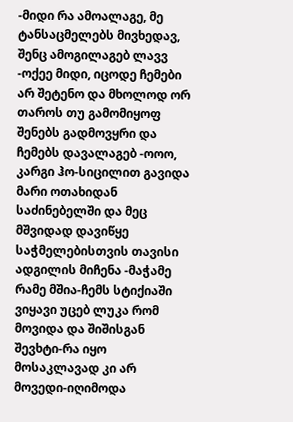-მიდი რა ამოალაგე, მე ტანსაცმელებს მივხედავ, შენც ამოგილაგებ ლავვ -ოქეე მიდი, იცოდე ჩემები არ შეტენო და მხოლოდ ორ თაროს თუ გამომიყოფ შენებს გადმოვყრი და ჩემებს დავალაგებ -ოოო, კარგი ჰო-სიცილით გავიდა მარი ოთახიდან საძინებელში და მეც მშვიდად დავიწყე საჭმელებისთვის თავისი ადგილის მიჩენა -მაჭამე რამე მშია-ჩემს სტიქიაში ვიყავი უცებ ლუკა რომ მოვიდა და შიშისგან შევხტი-რა იყო მოსაკლავად კი არ მოვედი-იღიმოდა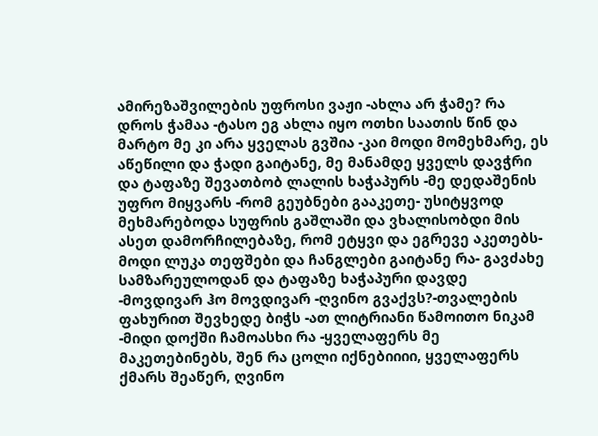ამირეზაშვილების უფროსი ვაჟი -ახლა არ ჭამე? რა დროს ჭამაა -ტასო ეგ ახლა იყო ოთხი საათის წინ და მარტო მე კი არა ყველას გვშია -კაი მოდი მომეხმარე, ეს აწეწილი და ჭადი გაიტანე, მე მანამდე ყველს დავჭრი და ტაფაზე შევათბობ ლალის ხაჭაპურს -მე დედაშენის უფრო მიყვარს -რომ გეუბნები გააკეთე- უსიტყვოდ მეხმარებოდა სუფრის გაშლაში და ვხალისობდი მის ასეთ დამორჩილებაზე, რომ ეტყვი და ეგრევე აკეთებს-მოდი ლუკა თეფშები და ჩანგლები გაიტანე რა- გავძახე სამზარეულოდან და ტაფაზე ხაჭაპური დავდე -მოვდივარ ჰო მოვდივარ -ღვინო გვაქვს?-თვალების ფახურით შევხედე ბიჭს -ათ ლიტრიანი წამოითო ნიკამ -მიდი დოქში ჩამოასხი რა -ყველაფერს მე მაკეთებინებს, შენ რა ცოლი იქნებიიიი, ყველაფერს ქმარს შეაწერ, ღვინო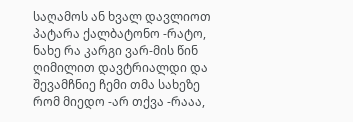საღამოს ან ხვალ დავლიოთ პატარა ქალბატონო -რატო, ნახე რა კარგი ვარ-მის წინ ღიმილით დავტრიალდი და შევამჩნიე ჩემი თმა სახეზე რომ მიედო -არ თქვა -რააა,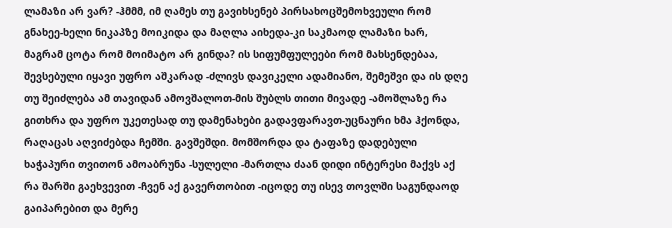ლამაზი არ ვარ? -ჰმმმ, იმ ღამეს თუ გავიხსენებ პირსახოცშემოხვეული რომ გნახეე-ხელი ნიკაპზე მოიკიდა და მაღლა აიხედა-კი საკმაოდ ლამაზი ხარ, მაგრამ ცოტა რომ მოიმატო არ გინდა? ის სიფუმფულეები რომ მახსენდებაა, შევსებული იყავი უფრო აშკარად -ძლივს დავიკელი ადამიანო, შემეშვი და ის დღე თუ შეიძლება ამ თავიდან ამოვშალოთ-მის შუბლს თითი მივადე -ამოშლაზე რა გითხრა და უფრო უკეთესად თუ დამენახები გადავფარავთ-უცნაური ხმა ჰქონდა, რაღაცას აღვიძებდა ჩემში. გავშეშდი. მომშორდა და ტაფაზე დადებული ხაჭაპური თვითონ ამოაბრუნა -სულელი -მართლა ძაან დიდი ინტერესი მაქვს აქ რა შარში გაეხვევით -ჩვენ აქ გავერთობით -იცოდე თუ ისევ თოვლში საგუნდაოდ გაიპარებით და მერე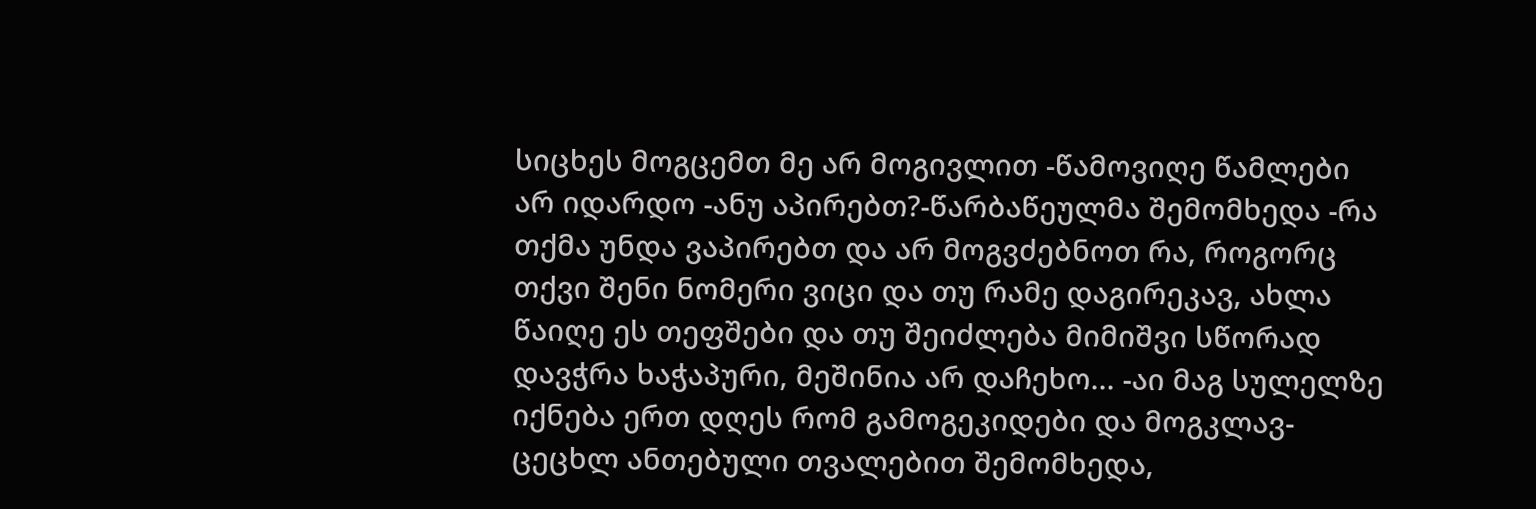სიცხეს მოგცემთ მე არ მოგივლით -წამოვიღე წამლები არ იდარდო -ანუ აპირებთ?-წარბაწეულმა შემომხედა -რა თქმა უნდა ვაპირებთ და არ მოგვძებნოთ რა, როგორც თქვი შენი ნომერი ვიცი და თუ რამე დაგირეკავ, ახლა წაიღე ეს თეფშები და თუ შეიძლება მიმიშვი სწორად დავჭრა ხაჭაპური, მეშინია არ დაჩეხო... -აი მაგ სულელზე იქნება ერთ დღეს რომ გამოგეკიდები და მოგკლავ-ცეცხლ ანთებული თვალებით შემომხედა,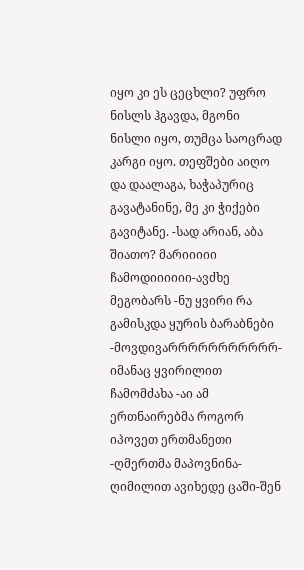იყო კი ეს ცეცხლი? უფრო ნისლს ჰგავდა, მგონი ნისლი იყო, თუმცა საოცრად კარგი იყო. თეფშები აიღო და დაალაგა, ხაჭაპურიც გავატანინე, მე კი ჭიქები გავიტანე. -სად არიან, აბა შიათო? მარიიიიი ჩამოდიიიიიი-ავძხე მეგობარს -ნუ ყვირი რა გამისკდა ყურის ბარაბნები -მოვდივარრრრრრრრრრრ-იმანაც ყვირილით ჩამომძახა -აი ამ ერთნაირებმა როგორ იპოვეთ ერთმანეთი -ღმერთმა მაპოვნინა-ღიმილით ავიხედე ცაში-შენ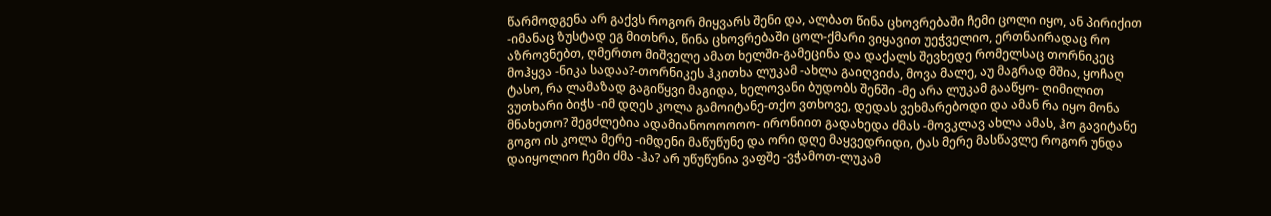წარმოდგენა არ გაქვს როგორ მიყვარს შენი და, ალბათ წინა ცხოვრებაში ჩემი ცოლი იყო, ან პირიქით -იმანაც ზუსტად ეგ მითხრა, წინა ცხოვრებაში ცოლ-ქმარი ვიყავით უეჭველიო, ერთნაირადაც რო აზროვნებთ, ღმერთო მიშველე ამათ ხელში-გამეცინა და დაქალს შევხედე რომელსაც თორნიკეც მოჰყვა -ნიკა სადაა?-თორნიკეს ჰკითხა ლუკამ -ახლა გაიღვიძა, მოვა მალე, აუ მაგრად მშია, ყოჩაღ ტასო, რა ლამაზად გაგიწყვი მაგიდა, ხელოვანი ბუდობს შენში -მე არა ლუკამ გააწყო- ღიმილით ვუთხარი ბიჭს -იმ დღეს კოლა გამოიტანე-თქო ვთხოვე, დედას ვეხმარებოდი და ამან რა იყო მონა მნახეთო? შეგძლებია ადამიანოოოოოო- ირონიით გადახედა ძმას -მოვკლავ ახლა ამას, ჰო გავიტანე გოგო ის კოლა მერე -იმდენი მაწუწუნე და ორი დღე მაყვედრიდი, ტას მერე მასწავლე როგორ უნდა დაიყოლიო ჩემი ძმა -ჰა? არ უწუწუნია ვაფშე -ვჭამოთ-ლუკამ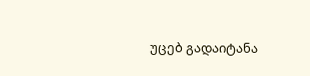უცებ გადაიტანა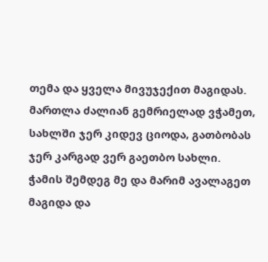თემა და ყველა მივუჯექით მაგიდას. მართლა ძალიან გემრიელად ვჭამეთ, სახლში ჯერ კიდევ ციოდა, გათბობას ჯერ კარგად ვერ გაეთბო სახლი. ჭამის შემდეგ მე და მარიმ ავალაგეთ მაგიდა და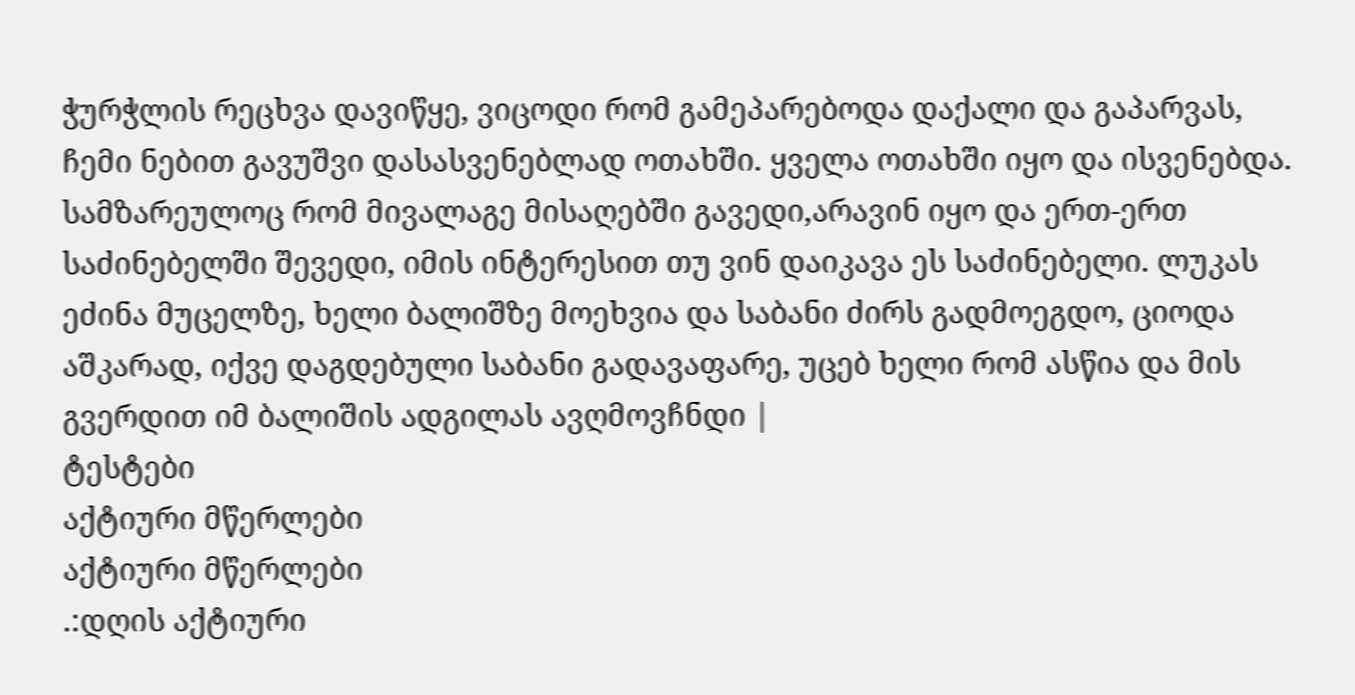ჭურჭლის რეცხვა დავიწყე, ვიცოდი რომ გამეპარებოდა დაქალი და გაპარვას, ჩემი ნებით გავუშვი დასასვენებლად ოთახში. ყველა ოთახში იყო და ისვენებდა. სამზარეულოც რომ მივალაგე მისაღებში გავედი,არავინ იყო და ერთ-ერთ საძინებელში შევედი, იმის ინტერესით თუ ვინ დაიკავა ეს საძინებელი. ლუკას ეძინა მუცელზე, ხელი ბალიშზე მოეხვია და საბანი ძირს გადმოეგდო, ციოდა აშკარად, იქვე დაგდებული საბანი გადავაფარე, უცებ ხელი რომ ასწია და მის გვერდით იმ ბალიშის ადგილას ავღმოვჩნდი |
ტესტები
აქტიური მწერლები
აქტიური მწერლები
.:დღის აქტიური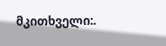მკითხველი:.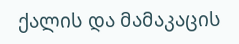ქალის და მამაკაცის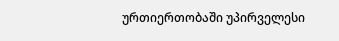ურთიერთობაში უპირველესი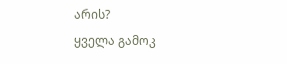არის?
ყველა გამოკ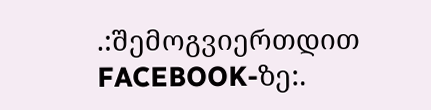.:შემოგვიერთდით FACEBOOK-ზე:.